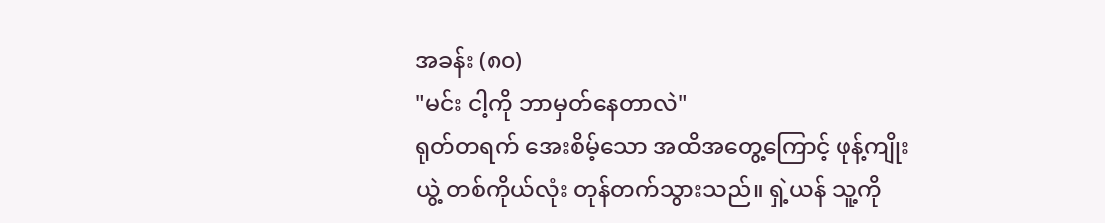အခန်း (၈၀)
"မင်း ငါ့ကို ဘာမှတ်နေတာလဲ"
ရုတ်တရက် အေးစိမ့်သော အထိအတွေ့ကြောင့် ဖုန့်ကျိုးယွဲ့ တစ်ကိုယ်လုံး တုန်တက်သွားသည်။ ရှဲ့ယန် သူ့ကို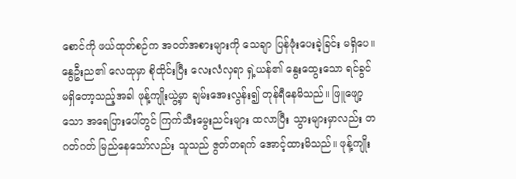စောင်ကို ဖယ်ထုတ်စဉ်က အဝတ်အစားများကို သေချာ ပြန်ဖုံးပေးခဲ့ခြင်း မရှိပေ။ နွေဦးည၏ လေထုမှာ စိုထိုင်းပြီး လေးလံလှရာ ရှဲ့ယန်၏ နွေးထွေးသော ရင်ခွင် မရှိတော့သည့်အခါ ဖုန့်ကျိုးယွဲ့မှာ ချမ်းအေးလွန်း၍ တုန်ရီနေမိသည်။ ဖြူဖျော့သော အရေပြားပေါ်တွင် ကြက်သီးမွေးညင်းများ ထလာပြီး သွားများမှာလည်း တဂတ်ဂတ် မြည်နေသော်လည်း သူသည် ဇွတ်တရက် အောင့်ထားမိသည်။ ဖုန့်ကျိုး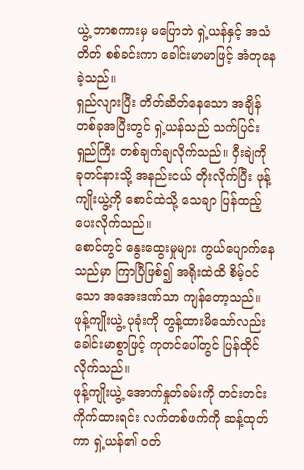ယွဲ့ ဘာစကားမှ မပြောဘဲ ရှဲ့ယန်နှင့် အသံတိတ် စစ်ခင်းကာ ခေါင်းမာမာဖြင့် အံတုနေခဲ့သည်။
ရှည်လျားပြီး တိတ်ဆိတ်နေသော အချိန်တစ်ခုအပြီးတွင် ရှဲ့ယန်သည် သက်ပြင်းရှည်ကြီး တစ်ချက်ချလိုက်သည်။ ဝှီးချဲကို ခုတင်နားသို့ အနည်းငယ် တိုးလိုက်ပြီး ဖုန့်ကျိုးယွဲ့ကို စောင်ထဲသို့ သေချာ ပြန်ထည့်ပေးလိုက်သည်။
စောင်တွင် နွေးထွေးမှုများ ကွယ်ပျောက်နေသည်မှာ ကြာပြီဖြစ်၍ အရိုးထဲထိ စိမ့်ဝင်သော အအေးဒဏ်သာ ကျန်တော့သည်။ ဖုန့်ကျိုးယွဲ့ ပုခုံးကို တွန့်ထားမိသော်လည်း ခေါင်းမာစွာဖြင့် ကုတင်ပေါ်တွင် ပြန်ထိုင်လိုက်သည်။
ဖုန့်ကျိုးယွဲ့ အောက်နှုတ်ခမ်းကို တင်းတင်းကိုက်ထားရင်း လက်တစ်ဖက်ကို ဆန့်ထုတ်ကာ ရှဲ့ယန်၏ ဝတ်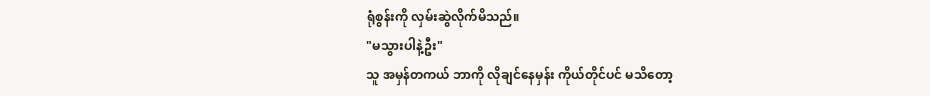ရုံစွန်းကို လှမ်းဆွဲလိုက်မိသည်။
"မသွားပါနဲ့ဦး"
သူ အမှန်တကယ် ဘာကို လိုချင်နေမှန်း ကိုယ်တိုင်ပင် မသိတော့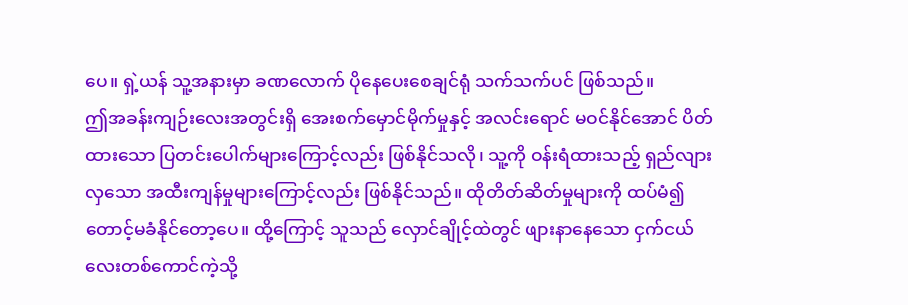ပေ။ ရှဲ့ယန် သူ့အနားမှာ ခဏလောက် ပိုနေပေးစေချင်ရုံ သက်သက်ပင် ဖြစ်သည်။
ဤအခန်းကျဉ်းလေးအတွင်းရှိ အေးစက်မှောင်မိုက်မှုနှင့် အလင်းရောင် မဝင်နိုင်အောင် ပိတ်ထားသော ပြတင်းပေါက်များကြောင့်လည်း ဖြစ်နိုင်သလို၊ သူ့ကို ဝန်းရံထားသည့် ရှည်လျားလှသော အထီးကျန်မှုများကြောင့်လည်း ဖြစ်နိုင်သည်။ ထိုတိတ်ဆိတ်မှုများကို ထပ်မံ၍ တောင့်မခံနိုင်တော့ပေ။ ထို့ကြောင့် သူသည် လှောင်ချိုင့်ထဲတွင် ဖျားနာနေသော ငှက်ငယ်လေးတစ်ကောင်ကဲ့သို့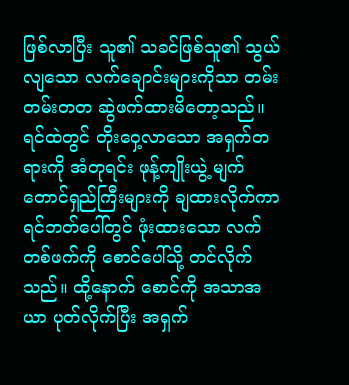ဖြစ်လာပြီး သူ၏ သခင်ဖြစ်သူ၏ သွယ်လျသော လက်ချောင်းများကိုသာ တမ်းတမ်းတတ ဆွဲဖက်ထားမိတော့သည်။
ရင်ထဲတွင် တိုးဝှေ့လာသော အရှက်တရားကို အံတုရင်း ဖုန့်ကျိုးယွဲ့ မျက်တောင်ရှည်ကြီးများကို ချထားလိုက်ကာ ရင်ဘတ်ပေါ်တွင် ဖုံးထားသော လက်တစ်ဖက်ကို စောင်ပေါ်သို့ တင်လိုက်သည်။ ထို့နောက် စောင်ကို အသာအယာ ပုတ်လိုက်ပြီး အရှက်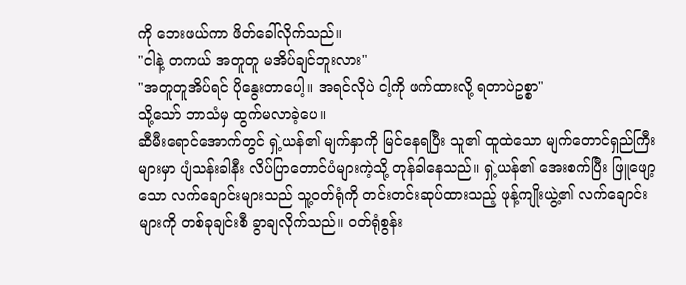ကို ဘေးဖယ်ကာ ဖိတ်ခေါ်လိုက်သည်။
"ငါနဲ့ တကယ် အတူတူ မအိပ်ချင်ဘူးလား"
"အတူတူအိပ်ရင် ပိုနွေးတာပေါ့။ အရင်လိုပဲ ငါ့ကို ဖက်ထားလို့ ရတာပဲဥစ္စာ"
သို့သော် ဘာသံမှ ထွက်မလာခဲ့ပေ။
ဆီမီးရောင်အောက်တွင် ရှဲ့ယန်၏ မျက်နှာကို မြင်နေရပြီး သူ၏ ထူထဲသော မျက်တောင်ရှည်ကြီးများမှာ ပျံသန်းခါနီး လိပ်ပြာတောင်ပံများကဲ့သို့ တုန်ခါနေသည်။ ရှဲ့ယန်၏ အေးစက်ပြီး ဖြူဖျော့သော လက်ချောင်းများသည် သူ့ဝတ်ရုံကို တင်းတင်းဆုပ်ထားသည့် ဖုန့်ကျိုးယွဲ့၏ လက်ချောင်းများကို တစ်ခုချင်းစီ ခွာချလိုက်သည်။ ဝတ်ရုံစွန်း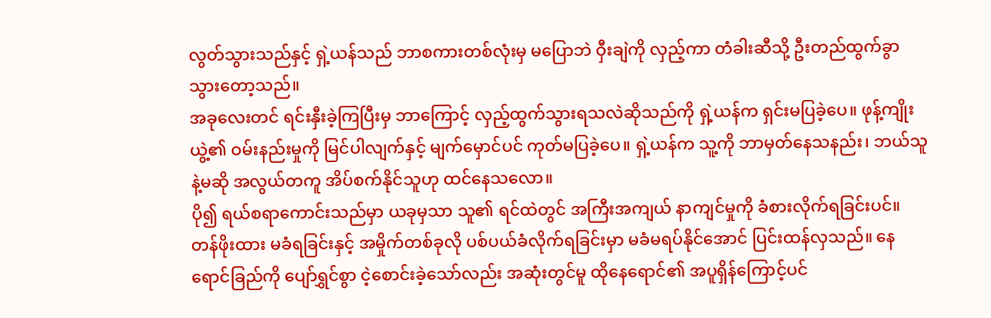လွတ်သွားသည်နှင့် ရှဲ့ယန်သည် ဘာစကားတစ်လုံးမှ မပြောဘဲ ဝှီးချဲကို လှည့်ကာ တံခါးဆီသို့ ဦးတည်ထွက်ခွာသွားတော့သည်။
အခုလေးတင် ရင်းနှီးခဲ့ကြပြီးမှ ဘာကြောင့် လှည့်ထွက်သွားရသလဲဆိုသည်ကို ရှဲ့ယန်က ရှင်းမပြခဲ့ပေ။ ဖုန့်ကျိုးယွဲ့၏ ဝမ်းနည်းမှုကို မြင်ပါလျက်နှင့် မျက်မှောင်ပင် ကုတ်မပြခဲ့ပေ။ ရှဲ့ယန်က သူ့ကို ဘာမှတ်နေသနည်း၊ ဘယ်သူနဲ့မဆို အလွယ်တကူ အိပ်စက်နိုင်သူဟု ထင်နေသလော။
ပို၍ ရယ်စရာကောင်းသည်မှာ ယခုမှသာ သူ၏ ရင်ထဲတွင် အကြီးအကျယ် နာကျင်မှုကို ခံစားလိုက်ရခြင်းပင်။ တန်ဖိုးထား မခံရခြင်းနှင့် အမှိုက်တစ်ခုလို ပစ်ပယ်ခံလိုက်ရခြင်းမှာ မခံမရပ်နိုင်အောင် ပြင်းထန်လှသည်။ နေရောင်ခြည်ကို ပျော်ရွှင်စွာ ငဲ့စောင်းခဲ့သော်လည်း အဆုံးတွင်မူ ထိုနေရောင်၏ အပူရှိန်ကြောင့်ပင်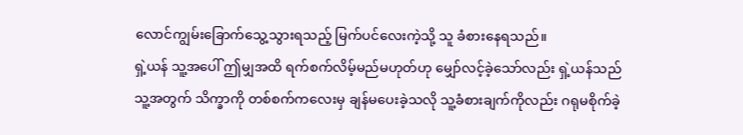လောင်ကျွမ်းခြောက်သွေ့သွားရသည့် မြက်ပင်လေးကဲ့သို့ သူ ခံစားနေရသည်။
ရှဲ့ယန် သူ့အပေါ် ဤမျှအထိ ရက်စက်လိမ့်မည်မဟုတ်ဟု မျှော်လင့်ခဲ့သော်လည်း ရှဲ့ယန်သည် သူ့အတွက် သိက္ခာကို တစ်စက်ကလေးမှ ချန်မပေးခဲ့သလို သူ့ခံစားချက်ကိုလည်း ဂရုမစိုက်ခဲ့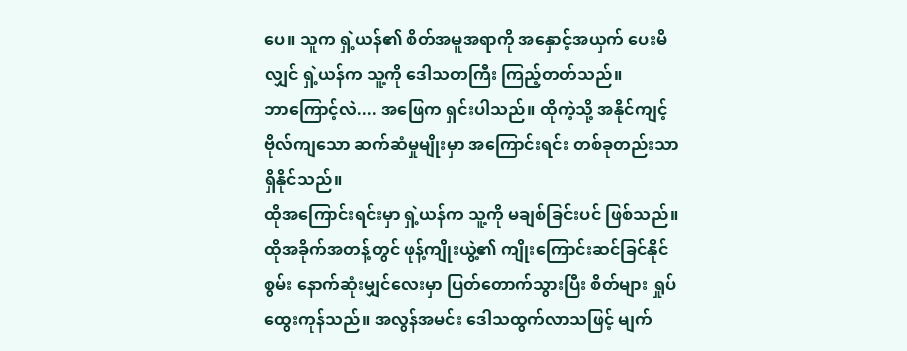ပေ။ သူက ရှဲ့ယန်၏ စိတ်အမူအရာကို အနှောင့်အယှက် ပေးမိလျှင် ရှဲ့ယန်က သူ့ကို ဒေါသတကြီး ကြည့်တတ်သည်။
ဘာကြောင့်လဲ.... အဖြေက ရှင်းပါသည်။ ထိုကဲ့သို့ အနိုင်ကျင့် ဗိုလ်ကျသော ဆက်ဆံမှုမျိုးမှာ အကြောင်းရင်း တစ်ခုတည်းသာ ရှိနိုင်သည်။
ထိုအကြောင်းရင်းမှာ ရှဲ့ယန်က သူ့ကို မချစ်ခြင်းပင် ဖြစ်သည်။
ထိုအခိုက်အတန့်တွင် ဖုန့်ကျိုးယွဲ့၏ ကျိုးကြောင်းဆင်ခြင်နိုင်စွမ်း နောက်ဆုံးမျှင်လေးမှာ ပြတ်တောက်သွားပြီး စိတ်များ ရှုပ်ထွေးကုန်သည်။ အလွန်အမင်း ဒေါသထွက်လာသဖြင့် မျက်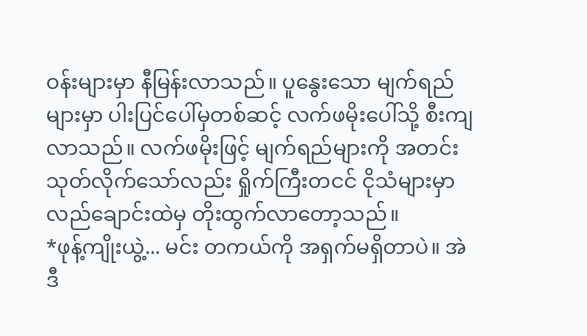ဝန်းများမှာ နီမြန်းလာသည်။ ပူနွေးသော မျက်ရည်များမှာ ပါးပြင်ပေါ်မှတစ်ဆင့် လက်ဖမိုးပေါ်သို့ စီးကျလာသည်။ လက်ဖမိုးဖြင့် မျက်ရည်များကို အတင်းသုတ်လိုက်သော်လည်း ရှိုက်ကြီးတငင် ငိုသံများမှာ လည်ချောင်းထဲမှ တိုးထွက်လာတော့သည်။
*ဖုန့်ကျိုးယွဲ့... မင်း တကယ်ကို အရှက်မရှိတာပဲ။ အဲဒီ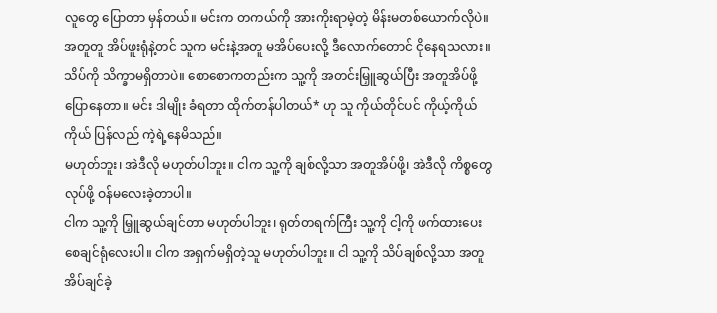လူတွေ ပြောတာ မှန်တယ်။ မင်းက တကယ်ကို အားကိုးရာမဲ့တဲ့ မိန်းမတစ်ယောက်လိုပဲ။ အတူတူ အိပ်ဖူးရုံနဲ့တင် သူက မင်းနဲ့အတူ မအိပ်ပေးလို့ ဒီလောက်တောင် ငိုနေရသလား။ သိပ်ကို သိက္ခာမရှိတာပဲ။ စောစောကတည်းက သူ့ကို အတင်းမြှူဆွယ်ပြီး အတူအိပ်ဖို့ ပြောနေတာ။ မင်း ဒါမျိုး ခံရတာ ထိုက်တန်ပါတယ်* ဟု သူ ကိုယ်တိုင်ပင် ကိုယ့်ကိုယ်ကိုယ် ပြန်လည် ကဲ့ရဲ့နေမိသည်။
မဟုတ်ဘူး၊ အဲဒီလို မဟုတ်ပါဘူး။ ငါက သူ့ကို ချစ်လို့သာ အတူအိပ်ဖို့၊ အဲဒီလို ကိစ္စတွေ လုပ်ဖို့ ဝန်မလေးခဲ့တာပါ။
ငါက သူ့ကို မြှူဆွယ်ချင်တာ မဟုတ်ပါဘူး၊ ရုတ်တရက်ကြီး သူ့ကို ငါ့ကို ဖက်ထားပေးစေချင်ရုံလေးပါ။ ငါက အရှက်မရှိတဲ့သူ မဟုတ်ပါဘူး။ ငါ သူ့ကို သိပ်ချစ်လို့သာ အတူအိပ်ချင်ခဲ့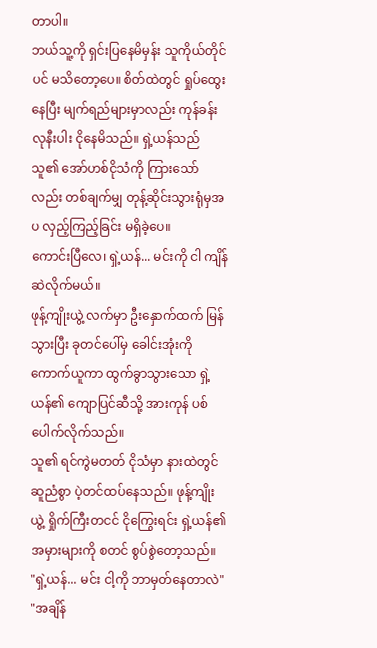တာပါ။
ဘယ်သူ့ကို ရှင်းပြနေမိမှန်း သူကိုယ်တိုင်ပင် မသိတော့ပေ။ စိတ်ထဲတွင် ရှုပ်ထွေးနေပြီး မျက်ရည်များမှာလည်း ကုန်ခန်းလုနီးပါး ငိုနေမိသည်။ ရှဲ့ယန်သည် သူ၏ အော်ဟစ်ငိုသံကို ကြားသော်လည်း တစ်ချက်မျှ တုန့်ဆိုင်းသွားရုံမှအပ လှည့်ကြည့်ခြင်း မရှိခဲ့ပေ။
ကောင်းပြီလေ၊ ရှဲ့ယန်... မင်းကို ငါ ကျိန်ဆဲလိုက်မယ်။
ဖုန့်ကျိုးယွဲ့ လက်မှာ ဦးနှောက်ထက် မြန်သွားပြီး ခုတင်ပေါ်မှ ခေါင်းအုံးကို ကောက်ယူကာ ထွက်ခွာသွားသော ရှဲ့ယန်၏ ကျောပြင်ဆီသို့ အားကုန် ပစ်ပေါက်လိုက်သည်။
သူ၏ ရင်ကွဲမတတ် ငိုသံမှာ နားထဲတွင် ဆူညံစွာ ပဲ့တင်ထပ်နေသည်။ ဖုန့်ကျိုးယွဲ့ ရှိုက်ကြီးတငင် ငိုကြွေးရင်း ရှဲ့ယန်၏ အမှားများကို စတင် စွပ်စွဲတော့သည်။
"ရှဲ့ယန်... မင်း ငါ့ကို ဘာမှတ်နေတာလဲ"
"အချိန်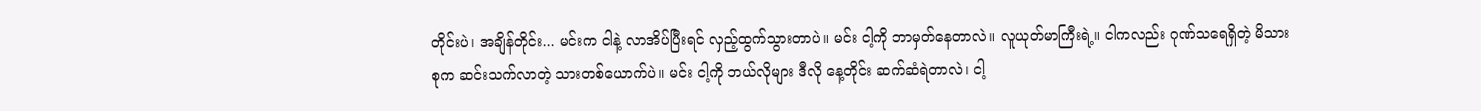တိုင်းပဲ၊ အချိန်တိုင်း... မင်းက ငါနဲ့ လာအိပ်ပြီးရင် လှည့်ထွက်သွားတာပဲ။ မင်း ငါ့ကို ဘာမှတ်နေတာလဲ။ လူယုတ်မာကြီးရဲ့။ ငါကလည်း ဂုဏ်သရေရှိတဲ့ မိသားစုက ဆင်းသက်လာတဲ့ သားတစ်ယောက်ပဲ။ မင်း ငါ့ကို ဘယ်လိုများ ဒီလို နေ့တိုင်း ဆက်ဆံရဲတာလဲ၊ ငါ့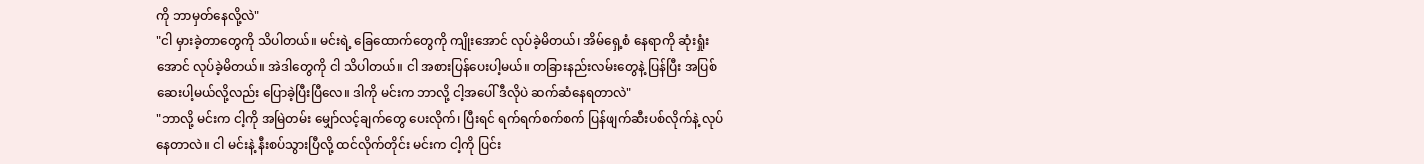ကို ဘာမှတ်နေလို့လဲ"
"ငါ မှားခဲ့တာတွေကို သိပါတယ်။ မင်းရဲ့ ခြေထောက်တွေကို ကျိုးအောင် လုပ်ခဲ့မိတယ်၊ အိမ်ရှေ့စံ နေရာကို ဆုံးရှုံးအောင် လုပ်ခဲ့မိတယ်။ အဲဒါတွေကို ငါ သိပါတယ်။ ငါ အစားပြန်ပေးပါ့မယ်။ တခြားနည်းလမ်းတွေနဲ့ ပြန်ပြီး အပြစ်ဆေးပါ့မယ်လို့လည်း ပြောခဲ့ပြီးပြီလေ။ ဒါကို မင်းက ဘာလို့ ငါ့အပေါ် ဒီလိုပဲ ဆက်ဆံနေရတာလဲ"
"ဘာလို့ မင်းက ငါ့ကို အမြဲတမ်း မျှော်လင့်ချက်တွေ ပေးလိုက်၊ ပြီးရင် ရက်ရက်စက်စက် ပြန်ဖျက်ဆီးပစ်လိုက်နဲ့ လုပ်နေတာလဲ။ ငါ မင်းနဲ့ နီးစပ်သွားပြီလို့ ထင်လိုက်တိုင်း မင်းက ငါ့ကို ပြင်း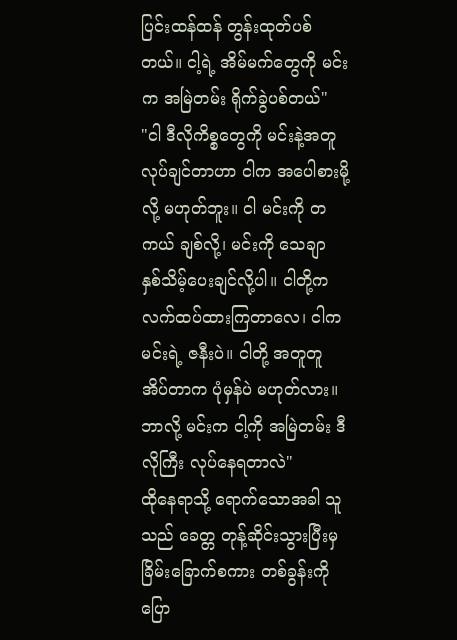ပြင်းထန်ထန် တွန်းထုတ်ပစ်တယ်။ ငါ့ရဲ့ အိမ်မက်တွေကို မင်းက အမြဲတမ်း ရိုက်ခွဲပစ်တယ်"
"ငါ ဒီလိုကိစ္စတွေကို မင်းနဲ့အတူ လုပ်ချင်တာဟာ ငါက အပေါစားမို့လို့ မဟုတ်ဘူး။ ငါ မင်းကို တကယ် ချစ်လို့၊ မင်းကို သေချာ နှစ်သိမ့်ပေးချင်လို့ပါ။ ငါတို့က လက်ထပ်ထားကြတာလေ၊ ငါက မင်းရဲ့ ဇနီးပဲ။ ငါတို့ အတူတူ အိပ်တာက ပုံမှန်ပဲ မဟုတ်လား။ ဘာလို့ မင်းက ငါ့ကို အမြဲတမ်း ဒီလိုကြီး လုပ်နေရတာလဲ"
ထိုနေရာသို့ ရောက်သောအခါ သူသည် ခေတ္တ တုန့်ဆိုင်းသွားပြီးမှ ခြိမ်းခြောက်စကား တစ်ခွန်းကို ပြော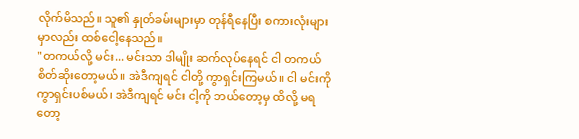လိုက်မိသည်။ သူ၏ နှုတ်ခမ်းများမှာ တုန်ရီနေပြီး စကားလုံးများမှာလည်း ထစ်ငေါ့နေသည်။
"တကယ်လို့ မင်း... မင်းသာ ဒါမျိုး ဆက်လုပ်နေရင် ငါ တကယ် စိတ်ဆိုးတော့မယ်။ အဲဒီကျရင် ငါတို့ ကွာရှင်းကြမယ်။ ငါ မင်းကို ကွာရှင်းပစ်မယ်၊ အဲဒီကျရင် မင်း ငါ့ကို ဘယ်တော့မှ ထိလို့ မရတော့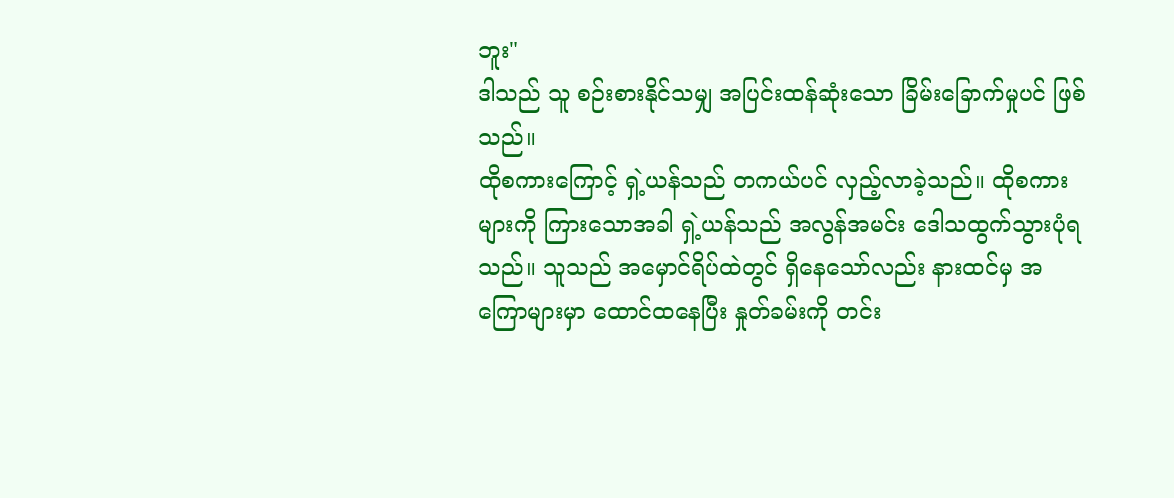ဘူး"
ဒါသည် သူ စဉ်းစားနိုင်သမျှ အပြင်းထန်ဆုံးသော ခြိမ်းခြောက်မှုပင် ဖြစ်သည်။
ထိုစကားကြောင့် ရှဲ့ယန်သည် တကယ်ပင် လှည့်လာခဲ့သည်။ ထိုစကားများကို ကြားသောအခါ ရှဲ့ယန်သည် အလွန်အမင်း ဒေါသထွက်သွားပုံရသည်။ သူသည် အမှောင်ရိပ်ထဲတွင် ရှိနေသော်လည်း နားထင်မှ အကြောများမှာ ထောင်ထနေပြီး နှုတ်ခမ်းကို တင်း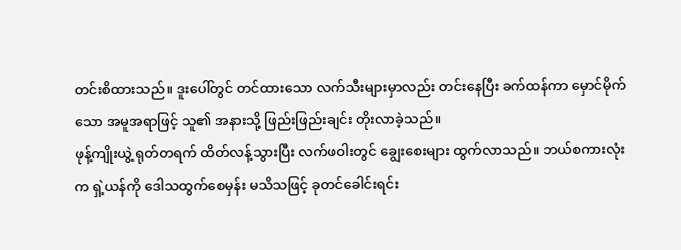တင်းစိထားသည်။ ဒူးပေါ်တွင် တင်ထားသော လက်သီးများမှာလည်း တင်းနေပြီး ခက်ထန်ကာ မှောင်မိုက်သော အမူအရာဖြင့် သူ၏ အနားသို့ ဖြည်းဖြည်းချင်း တိုးလာခဲ့သည်။
ဖုန့်ကျိုးယွဲ့ ရုတ်တရက် ထိတ်လန့်သွားပြီး လက်ဖဝါးတွင် ချွေးစေးများ ထွက်လာသည်။ ဘယ်စကားလုံးက ရှဲ့ယန်ကို ဒေါသထွက်စေမှန်း မသိသဖြင့် ခုတင်ခေါင်းရင်း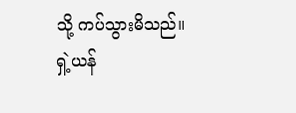သို့ ကပ်သွားမိသည်။
ရှဲ့ယန်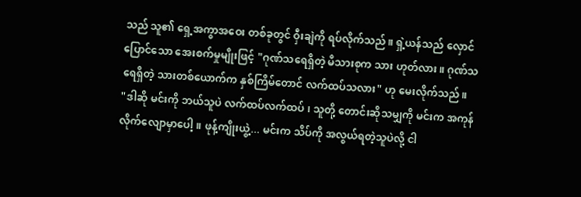သည် သူ၏ ရှေ့အကွာအဝေး တစ်ခုတွင် ဝှီးချဲကို ရပ်လိုက်သည်။ ရှဲ့ယန်သည် လှောင်ပြောင်သော အေးစက်မှုမျိုးဖြင့် "ဂုဏ်သရေရှိတဲ့ မိသားစုက သား ဟုတ်လား။ ဂုဏ်သရေရှိတဲ့ သားတစ်ယောက်က နှစ်ကြိမ်တောင် လက်ထပ်သလား" ဟု မေးလိုက်သည်။
"ဒါဆို မင်းကို ဘယ်သူပဲ လက်ထပ်လက်ထပ်၊ သူတို့ တောင်းဆိုသမျှကို မင်းက အကုန် လိုက်လျောမှာပေါ့။ ဖုန့်ကျိုးယွဲ့... မင်းက သိပ်ကို အလွယ်ရတဲ့သူပဲလို့ ငါ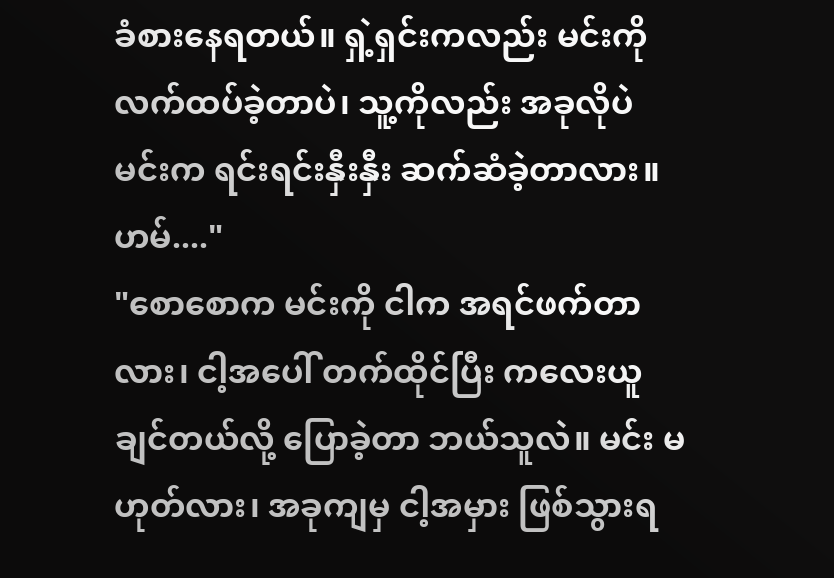ခံစားနေရတယ်။ ရှဲ့ရှင်းကလည်း မင်းကို လက်ထပ်ခဲ့တာပဲ၊ သူ့ကိုလည်း အခုလိုပဲ မင်းက ရင်းရင်းနှီးနှီး ဆက်ဆံခဲ့တာလား။ ဟမ်...."
"စောစောက မင်းကို ငါက အရင်ဖက်တာလား၊ ငါ့အပေါ် တက်ထိုင်ပြီး ကလေးယူချင်တယ်လို့ ပြောခဲ့တာ ဘယ်သူလဲ။ မင်း မဟုတ်လား၊ အခုကျမှ ငါ့အမှား ဖြစ်သွားရ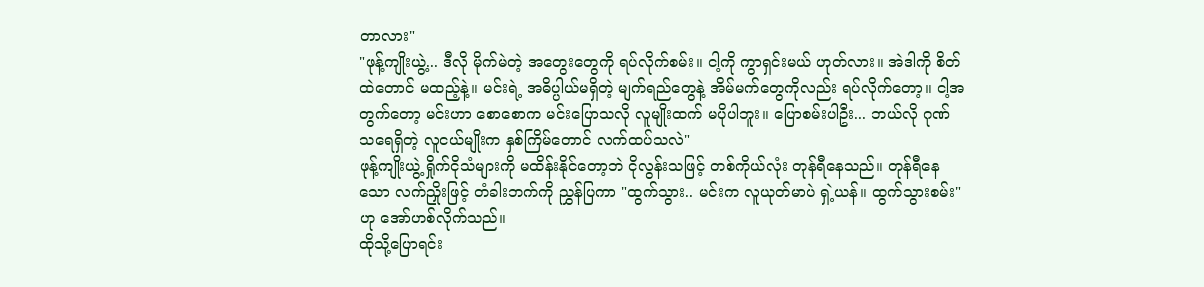တာလား"
"ဖုန့်ကျိုးယွဲ့... ဒီလို မိုက်မဲတဲ့ အတွေးတွေကို ရပ်လိုက်စမ်း။ ငါ့ကို ကွာရှင်းမယ် ဟုတ်လား။ အဲဒါကို စိတ်ထဲတောင် မထည့်နဲ့။ မင်းရဲ့ အဓိပ္ပါယ်မရှိတဲ့ မျက်ရည်တွေနဲ့ အိမ်မက်တွေကိုလည်း ရပ်လိုက်တော့။ ငါ့အတွက်တော့ မင်းဟာ စောစောက မင်းပြောသလို လူမျိုးထက် မပိုပါဘူး။ ပြောစမ်းပါဦး... ဘယ်လို ဂုဏ်သရေရှိတဲ့ လူငယ်မျိုးက နှစ်ကြိမ်တောင် လက်ထပ်သလဲ"
ဖုန့်ကျိုးယွဲ့ ရှိုက်ငိုသံများကို မထိန်းနိုင်တော့ဘဲ ငိုလွန်းသဖြင့် တစ်ကိုယ်လုံး တုန်ရီနေသည်။ တုန်ရီနေသော လက်ညှိုးဖြင့် တံခါးဘက်ကို ညွှန်ပြကာ "ထွက်သွား.. မင်းက လူယုတ်မာပဲ ရှဲ့ယန်။ ထွက်သွားစမ်း" ဟု အော်ဟစ်လိုက်သည်။
ထိုသို့ပြောရင်း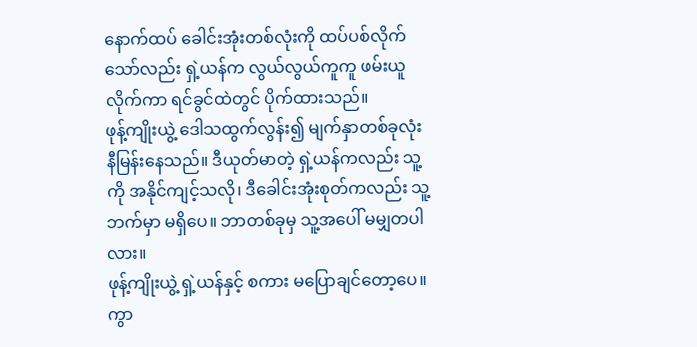နောက်ထပ် ခေါင်းအုံးတစ်လုံးကို ထပ်ပစ်လိုက်သော်လည်း ရှဲ့ယန်က လွယ်လွယ်ကူကူ ဖမ်းယူလိုက်ကာ ရင်ခွင်ထဲတွင် ပိုက်ထားသည်။
ဖုန့်ကျိုးယွဲ့ ဒေါသထွက်လွန်း၍ မျက်နှာတစ်ခုလုံး နီမြန်းနေသည်။ ဒီယုတ်မာတဲ့ ရှဲ့ယန်ကလည်း သူ့ကို အနိုင်ကျင့်သလို၊ ဒီခေါင်းအုံးစုတ်ကလည်း သူ့ဘက်မှာ မရှိပေ။ ဘာတစ်ခုမှ သူ့အပေါ် မမျှတပါလား။
ဖုန့်ကျိုးယွဲ့ ရှဲ့ယန်နှင့် စကား မပြောချင်တော့ပေ။ ကွာ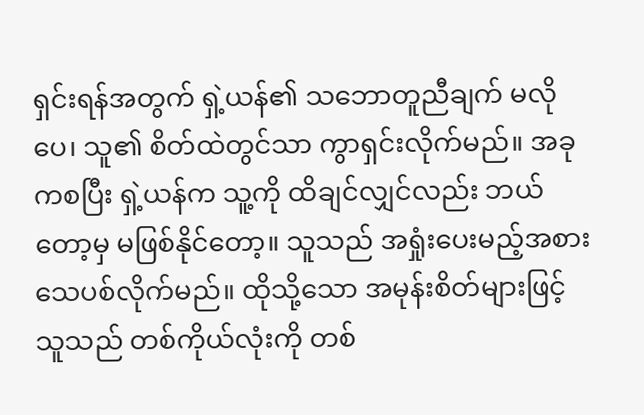ရှင်းရန်အတွက် ရှဲ့ယန်၏ သဘောတူညီချက် မလိုပေ၊ သူ၏ စိတ်ထဲတွင်သာ ကွာရှင်းလိုက်မည်။ အခုကစပြီး ရှဲ့ယန်က သူ့ကို ထိချင်လျှင်လည်း ဘယ်တော့မှ မဖြစ်နိုင်တော့။ သူသည် အရှုံးပေးမည့်အစား သေပစ်လိုက်မည်။ ထိုသို့သော အမုန်းစိတ်များဖြင့် သူသည် တစ်ကိုယ်လုံးကို တစ်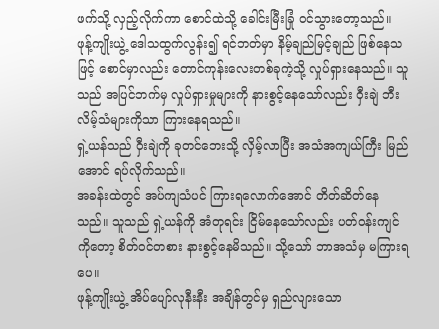ဖက်သို့ လှည့်လိုက်ကာ စောင်ထဲသို့ ခေါင်းမြီးခြုံ ဝင်သွားတော့သည်။
ဖုန့်ကျိုးယွဲ့ ဒေါသထွက်လွန်း၍ ရင်ဘတ်မှာ နိမ့်ချည်မြင့်ချည် ဖြစ်နေသဖြင့် စောင်မှာလည်း တောင်ကုန်းလေးတစ်ခုကဲ့သို့ လှုပ်ရှားနေသည်။ သူသည် အပြင်ဘက်မှ လှုပ်ရှားမှုများကို နားစွင့်နေသော်လည်း ဝှီးချဲ ဘီးလိမ့်သံများကိုသာ ကြားနေရသည်။
ရှဲ့ယန်သည် ဝှီးချဲကို ခုတင်ဘေးသို့ လှိမ့်လာပြီး အသံအကျယ်ကြီး မြည်အောင် ရပ်လိုက်သည်။
အခန်းထဲတွင် အပ်ကျသံပင် ကြားရလောက်အောင် တိတ်ဆိတ်နေသည်။ သူသည် ရှဲ့ယန်ကို အံတုရင်း ငြိမ်နေသော်လည်း ပတ်ဝန်းကျင်ကိုတော့ စိတ်ဝင်တစား နားစွင့်နေမိသည်။ သို့သော် ဘာအသံမှ မကြားရပေ။
ဖုန့်ကျိုးယွဲ့ အိပ်ပျော်လုနီးနီး အချိန်တွင်မှ ရှည်လျားသော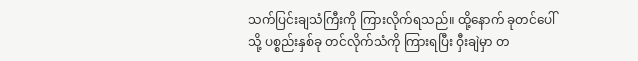သက်ပြင်းချသံကြီးကို ကြားလိုက်ရသည်။ ထို့နောက် ခုတင်ပေါ်သို့ ပစ္စည်းနှစ်ခု တင်လိုက်သံကို ကြားရပြီး ဝှီးချဲမှာ တ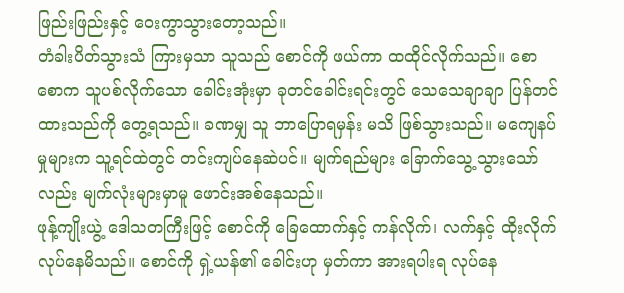ဖြည်းဖြည်းနှင့် ဝေးကွာသွားတော့သည်။
တံခါးပိတ်သွားသံ ကြားမှသာ သူသည် စောင်ကို ဖယ်ကာ ထထိုင်လိုက်သည်။ စောစောက သူပစ်လိုက်သော ခေါင်းအုံးမှာ ခုတင်ခေါင်းရင်းတွင် သေသေချာချာ ပြန်တင်ထားသည်ကို တွေ့ရသည်။ ခဏမျှ သူ ဘာပြောရမှန်း မသိ ဖြစ်သွားသည်။ မကျေနပ်မှုများက သူ့ရင်ထဲတွင် တင်းကျပ်နေဆဲပင်။ မျက်ရည်များ ခြောက်သွေ့သွားသော်လည်း မျက်လုံးများမှာမူ ဖောင်းအစ်နေသည်။
ဖုန့်ကျိုးယွဲ့ ဒေါသတကြီးဖြင့် စောင်ကို ခြေထောက်နှင့် ကန်လိုက်၊ လက်နှင့် ထိုးလိုက် လုပ်နေမိသည်။ စောင်ကို ရှဲ့ယန်၏ ခေါင်းဟု မှတ်ကာ အားရပါးရ လုပ်နေ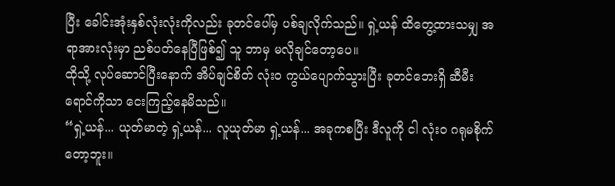ပြီး ခေါင်းအုံးနှစ်လုံးလုံးကိုလည်း ခုတင်ပေါ်မှ ပစ်ချလိုက်သည်။ ရှဲ့ယန် ထိတွေ့ထားသမျှ အရာအားလုံးမှာ ညစ်ပတ်နေပြီဖြစ်၍ သူ ဘာမှ မလိုချင်တော့ပေ။
ထိုသို့ လုပ်ဆောင်ပြီးနောက် အိပ်ချင်စိတ် လုံးဝ ကွယ်ပျောက်သွားပြီး ခုတင်ဘေးရှိ ဆီမီးရောင်ကိုသာ ငေးကြည့်နေမိသည်။
“ရှဲ့ယန်... ယုတ်မာတဲ့ ရှဲ့ယန်... လူယုတ်မာ ရှဲ့ယန်... အခုကစပြီး ဒီလူကို ငါ လုံးဝ ဂရုမစိုက်တော့ဘူး။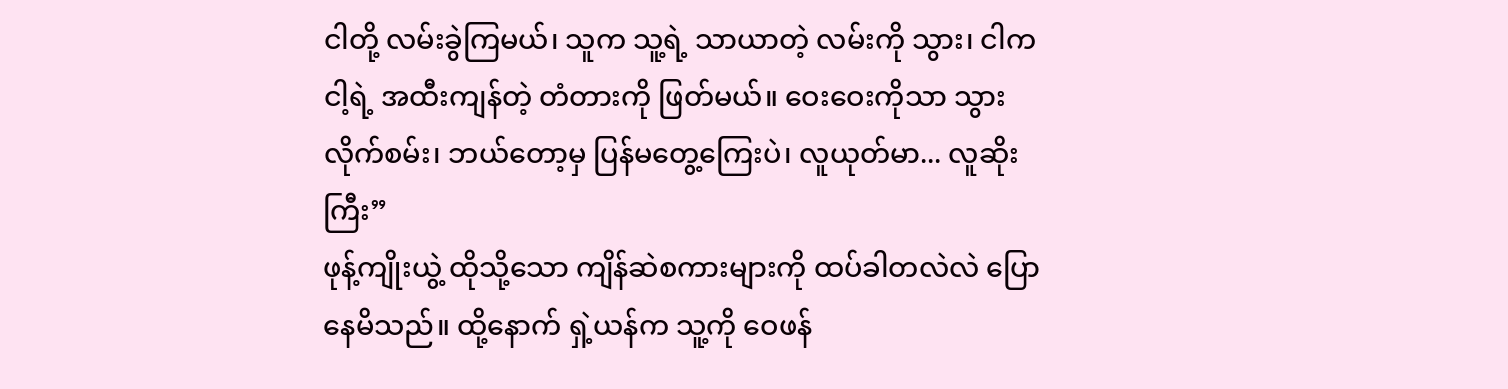ငါတို့ လမ်းခွဲကြမယ်၊ သူက သူ့ရဲ့ သာယာတဲ့ လမ်းကို သွား၊ ငါက ငါ့ရဲ့ အထီးကျန်တဲ့ တံတားကို ဖြတ်မယ်။ ဝေးဝေးကိုသာ သွားလိုက်စမ်း၊ ဘယ်တော့မှ ပြန်မတွေ့ကြေးပဲ၊ လူယုတ်မာ... လူဆိုးကြီး”
ဖုန့်ကျိုးယွဲ့ ထိုသို့သော ကျိန်ဆဲစကားများကို ထပ်ခါတလဲလဲ ပြောနေမိသည်။ ထို့နောက် ရှဲ့ယန်က သူ့ကို ဝေဖန်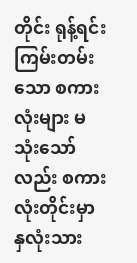တိုင်း ရုန့်ရင်းကြမ်းတမ်းသော စကားလုံးများ မသုံးသော်လည်း စကားလုံးတိုင်းမှာ နှလုံးသား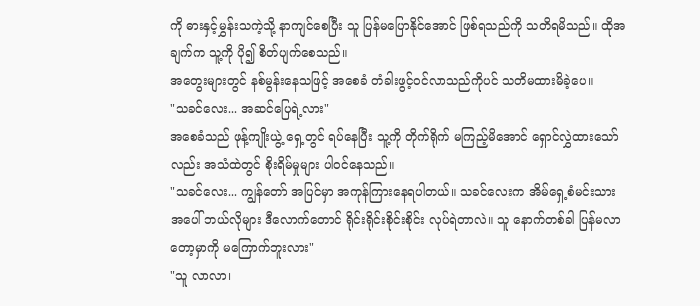ကို ဓားနှင့်မွှန်းသကဲ့သို့ နာကျင်စေပြီး သူ ပြန်မပြောနိုင်အောင် ဖြစ်ရသည်ကို သတိရမိသည်။ ထိုအချက်က သူ့ကို ပို၍ စိတ်ပျက်စေသည်။
အတွေးများတွင် နစ်မွန်းနေသဖြင့် အစေခံ တံခါးဖွင့်ဝင်လာသည်ကိုပင် သတိမထားမိခဲ့ပေ။
"သခင်လေး... အဆင်ပြေရဲ့လား"
အစေခံသည် ဖုန့်ကျိုးယွဲ့ ရှေ့တွင် ရပ်နေပြီး သူ့ကို တိုက်ရိုက် မကြည့်မိအောင် ရှောင်လွှဲထားသော်လည်း အသံထဲတွင် စိုးရိမ်မှုများ ပါဝင်နေသည်။
"သခင်လေး... ကျွန်တော် အပြင်မှာ အကုန်ကြားနေရပါတယ်။ သခင်လေးက အိမ်ရှေ့စံမင်းသားအပေါ် ဘယ်လိုများ ဒီလောက်တောင် ရိုင်းရိုင်းစိုင်းစိုင်း လုပ်ရဲတာလဲ။ သူ နောက်တစ်ခါ ပြန်မလာတော့မှာကို မကြောက်ဘူးလား"
"သူ လာလာ၊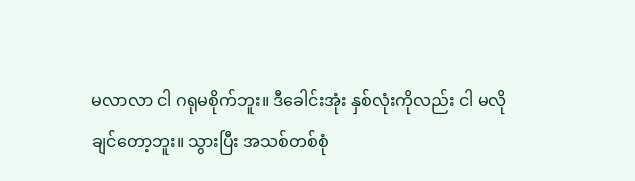မလာလာ ငါ ဂရုမစိုက်ဘူး။ ဒီခေါင်းအုံး နှစ်လုံးကိုလည်း ငါ မလိုချင်တော့ဘူး။ သွားပြီး အသစ်တစ်စုံ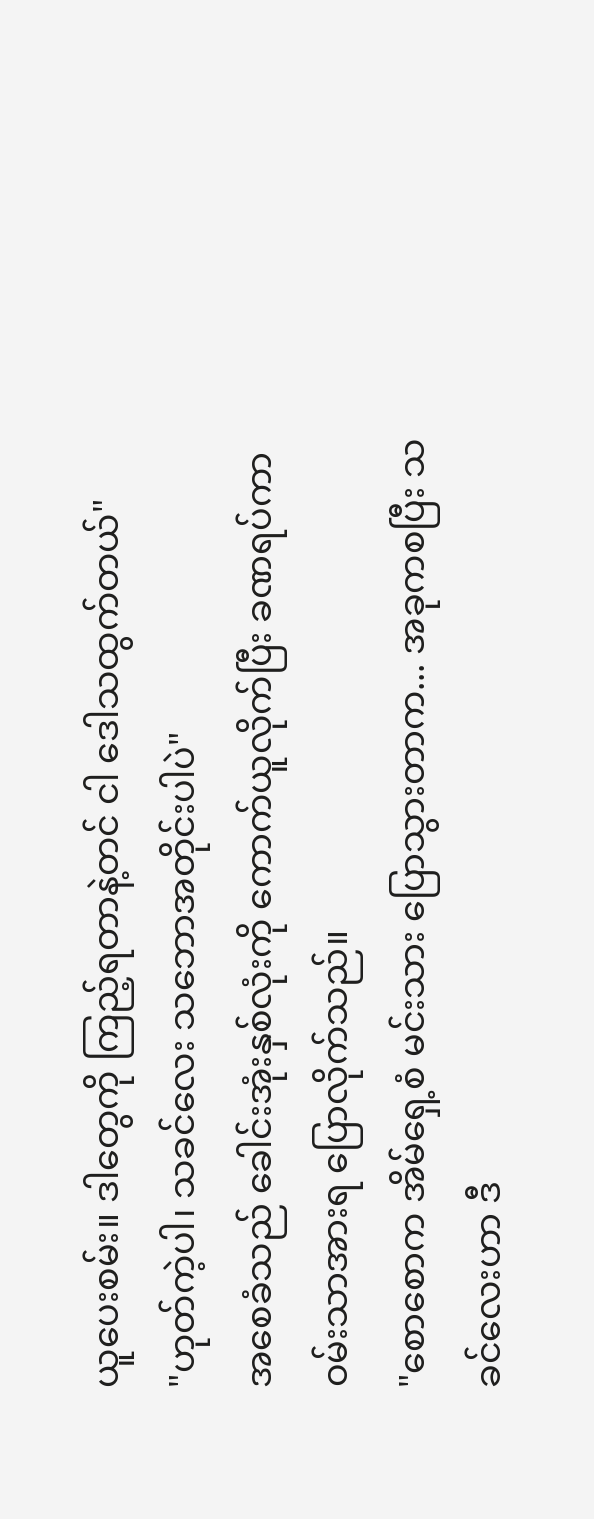ယူပေးစမ်း။ ဒါတွေကို ကြည့်ရတာနဲ့တင် ငါ ဒေါသထွက်တယ်"
"ဟုတ်ကဲ့ပါ၊ သခင်လေး သဘောအတိုင်းပါပဲ"
အစေခံသည် ခေါင်းအုံးနှစ်လုံးကို ကောက်ယူလိုက်ပြီး ခဏရပ်ကာ ဝမ်းသာအားရ ပြောလိုက်သည်။
"စောစောက အိမ်ရှေ့စံ မင်းသား ပြောသွားတာက... အခုကစပြီး သခင်လေးဟာ ဒီ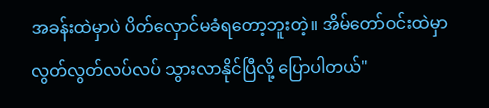အခန်းထဲမှာပဲ ပိတ်လှောင်မခံရတော့ဘူးတဲ့။ အိမ်တော်ဝင်းထဲမှာ လွတ်လွတ်လပ်လပ် သွားလာနိုင်ပြီလို့ ပြောပါတယ်"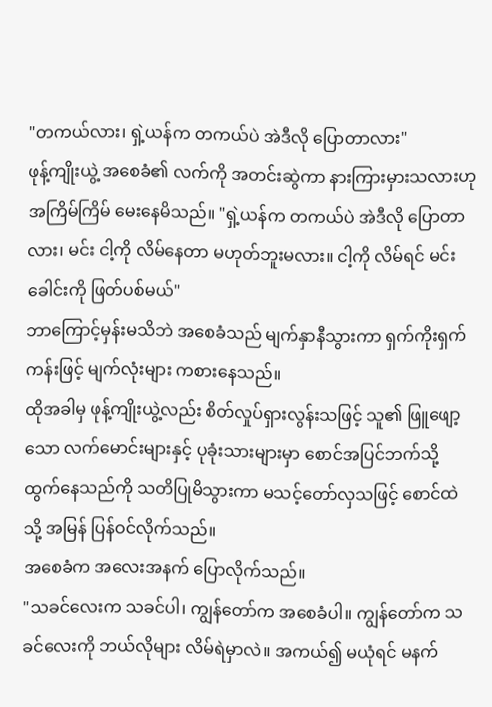"တကယ်လား၊ ရှဲ့ယန်က တကယ်ပဲ အဲဒီလို ပြောတာလား"
ဖုန့်ကျိုးယွဲ့ အစေခံ၏ လက်ကို အတင်းဆွဲကာ နားကြားမှားသလားဟု အကြိမ်ကြိမ် မေးနေမိသည်။ "ရှဲ့ယန်က တကယ်ပဲ အဲဒီလို ပြောတာလား၊ မင်း ငါ့ကို လိမ်နေတာ မဟုတ်ဘူးမလား။ ငါ့ကို လိမ်ရင် မင်းခေါင်းကို ဖြတ်ပစ်မယ်"
ဘာကြောင့်မှန်းမသိဘဲ အစေခံသည် မျက်နှာနီသွားကာ ရှက်ကိုးရှက်ကန်းဖြင့် မျက်လုံးများ ကစားနေသည်။
ထိုအခါမှ ဖုန့်ကျိုးယွဲ့လည်း စိတ်လှုပ်ရှားလွန်းသဖြင့် သူ၏ ဖြူဖျော့သော လက်မောင်းများနှင့် ပုခုံးသားများမှာ စောင်အပြင်ဘက်သို့ ထွက်နေသည်ကို သတိပြုမိသွားကာ မသင့်တော်လှသဖြင့် စောင်ထဲသို့ အမြန် ပြန်ဝင်လိုက်သည်။
အစေခံက အလေးအနက် ပြောလိုက်သည်။
"သခင်လေးက သခင်ပါ၊ ကျွန်တော်က အစေခံပါ။ ကျွန်တော်က သခင်လေးကို ဘယ်လိုများ လိမ်ရဲမှာလဲ။ အကယ်၍ မယုံရင် မနက်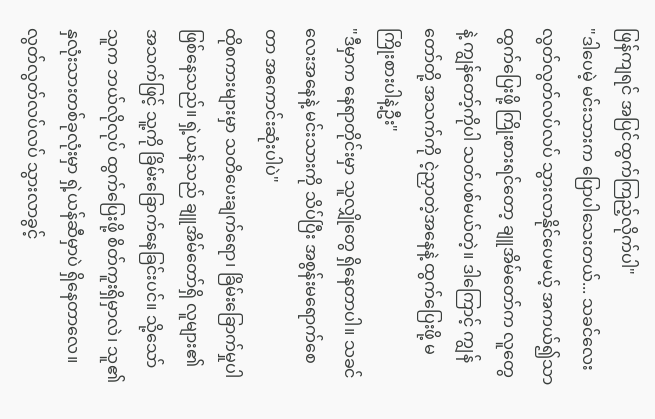ဖြန်ကျရင် အပြင်ထွက်ကြည့်လိုက်ပါ"
"ဒါပေမဲ့ မင်းသားက ပြောပါသေးတယ်... သခင်လေး လွတ်လွတ်လပ်လပ် သွားလာနိုင်ပေမယ့် အကယ်၍သာ ထွက်ပြေးဖို့ ကြိုးစားရင်တော့ ချူအိမ်တော်က လူတွေနဲ့ ကျွန်တော့်ကိုပါ သတ်ပစ်မယ်တဲ့။ ဒါကြောင့် ကျွန်တော်တို့ အသက်ကို ငဲ့ညှာတဲ့အနေနဲ့ ထွက်ပြေးဖို့ မကြိုးစားပါနဲ့ဦး"
"ဒီမှာက နေရာတိုင်းမှာ သူလျှိုတွေ ရှိနေတာပါ။ သခင်လေးအနေနဲ့ မင်းသားကို သိပ်ပြီး အစွန်းမရောက်စေတာ အကောင်းဆုံးပါပဲ"
ထိုစကားများမှာ သတိပေးချက်ရော၊ ခြိမ်းခြောက်မှုပါ ဖြစ်နေသည်။ ရှဲ့ယန်သည် ချူအိမ်တော်ရှိ လူများ၏ အသက်ဖြင့် သူ့ကို ခြိမ်းခြောက်နေခြင်းပင်။ သို့သော် သူက ဘယ်လိုလုပ် ထွက်ပြေးဖို့ စိတ်ကူးရှိမှာလဲ၊ သူ၏ နှလုံးသားတစ်ခုလုံးမှာ ရှဲ့ယန်ဆီမှာပဲ ရှိနေတာလေ။ လွတ်လွတ်လပ်လပ် သွားလာခွင့်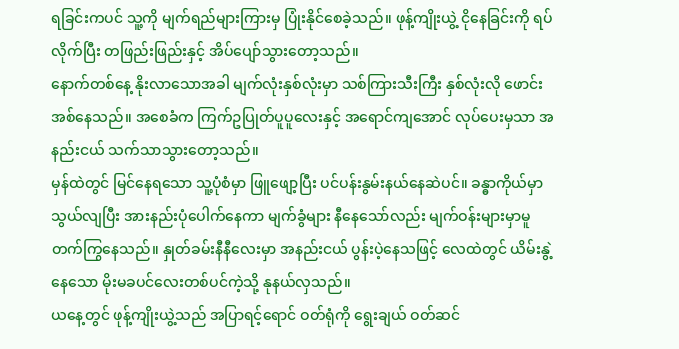ရခြင်းကပင် သူ့ကို မျက်ရည်များကြားမှ ပြုံးနိုင်စေခဲ့သည်။ ဖုန့်ကျိုးယွဲ့ ငိုနေခြင်းကို ရပ်လိုက်ပြီး တဖြည်းဖြည်းနှင့် အိပ်ပျော်သွားတော့သည်။
နောက်တစ်နေ့ နိုးလာသောအခါ မျက်လုံးနှစ်လုံးမှာ သစ်ကြားသီးကြီး နှစ်လုံးလို ဖောင်းအစ်နေသည်။ အစေခံက ကြက်ဥပြုတ်ပူပူလေးနှင့် အရောင်ကျအောင် လုပ်ပေးမှသာ အနည်းငယ် သက်သာသွားတော့သည်။
မှန်ထဲတွင် မြင်နေရသော သူ့ပုံစံမှာ ဖြူဖျော့ပြီး ပင်ပန်းနွမ်းနယ်နေဆဲပင်။ ခန္ဓာကိုယ်မှာ သွယ်လျပြီး အားနည်းပုံပေါက်နေကာ မျက်ခွံများ နီနေသော်လည်း မျက်ဝန်းများမှာမူ တက်ကြွနေသည်။ နှုတ်ခမ်းနီနီလေးမှာ အနည်းငယ် ပွန်းပဲ့နေသဖြင့် လေထဲတွင် ယိမ်းနွဲ့နေသော မိုးမခပင်လေးတစ်ပင်ကဲ့သို့ နုနယ်လှသည်။
ယနေ့တွင် ဖုန့်ကျိုးယွဲ့သည် အပြာရင့်ရောင် ဝတ်ရုံကို ရွေးချယ် ဝတ်ဆင်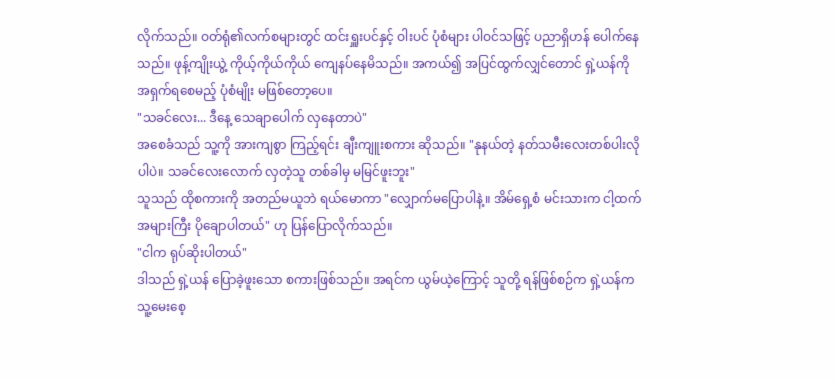လိုက်သည်။ ဝတ်ရုံ၏လက်စများတွင် ထင်းရှူးပင်နှင့် ဝါးပင် ပုံစံများ ပါဝင်သဖြင့် ပညာရှိဟန် ပေါက်နေသည်။ ဖုန့်ကျိုးယွဲ့ ကိုယ့်ကိုယ်ကိုယ် ကျေနပ်နေမိသည်။ အကယ်၍ အပြင်ထွက်လျှင်တောင် ရှဲ့ယန်ကို အရှက်ရစေမည့် ပုံစံမျိုး မဖြစ်တော့ပေ။
"သခင်လေး... ဒီနေ့ သေချာပေါက် လှနေတာပဲ"
အစေခံသည် သူ့ကို အားကျစွာ ကြည့်ရင်း ချီးကျူးစကား ဆိုသည်။ "နုနယ်တဲ့ နတ်သမီးလေးတစ်ပါးလိုပါပဲ။ သခင်လေးလောက် လှတဲ့သူ တစ်ခါမှ မမြင်ဖူးဘူး"
သူသည် ထိုစကားကို အတည်မယူဘဲ ရယ်မောကာ "လျှောက်မပြောပါနဲ့။ အိမ်ရှေ့စံ မင်းသားက ငါ့ထက် အများကြီး ပိုချောပါတယ်" ဟု ပြန်ပြောလိုက်သည်။
"ငါက ရုပ်ဆိုးပါတယ်"
ဒါသည် ရှဲ့ယန် ပြောခဲ့ဖူးသော စကားဖြစ်သည်။ အရင်က ယွမ်ယဲ့ကြောင့် သူတို့ ရန်ဖြစ်စဉ်က ရှဲ့ယန်က သူ့မေးစေ့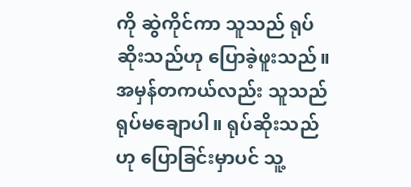ကို ဆွဲကိုင်ကာ သူသည် ရုပ်ဆိုးသည်ဟု ပြောခဲ့ဖူးသည်။ အမှန်တကယ်လည်း သူသည် ရုပ်မချောပါ။ ရုပ်ဆိုးသည်ဟု ပြောခြင်းမှာပင် သူ့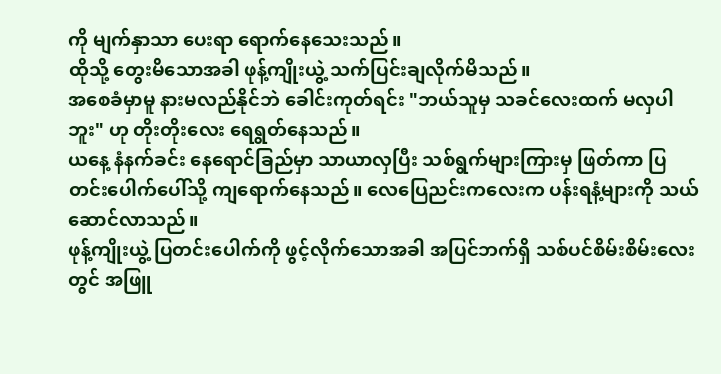ကို မျက်နှာသာ ပေးရာ ရောက်နေသေးသည်။
ထိုသို့ တွေးမိသောအခါ ဖုန့်ကျိုးယွဲ့ သက်ပြင်းချလိုက်မိသည်။
အစေခံမှာမူ နားမလည်နိုင်ဘဲ ခေါင်းကုတ်ရင်း "ဘယ်သူမှ သခင်လေးထက် မလှပါဘူး" ဟု တိုးတိုးလေး ရေရွတ်နေသည်။
ယနေ့ နံနက်ခင်း နေရောင်ခြည်မှာ သာယာလှပြီး သစ်ရွက်များကြားမှ ဖြတ်ကာ ပြတင်းပေါက်ပေါ်သို့ ကျရောက်နေသည်။ လေပြေညင်းကလေးက ပန်းရနံ့များကို သယ်ဆောင်လာသည်။
ဖုန့်ကျိုးယွဲ့ ပြတင်းပေါက်ကို ဖွင့်လိုက်သောအခါ အပြင်ဘက်ရှိ သစ်ပင်စိမ်းစိမ်းလေးတွင် အဖြူ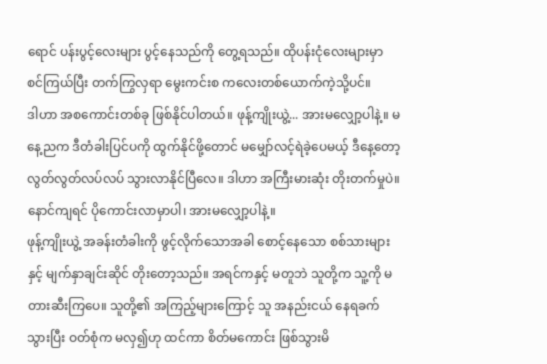ရောင် ပန်းပွင့်လေးများ ပွင့်နေသည်ကို တွေ့ရသည်။ ထိုပန်းငုံလေးများမှာ စင်ကြယ်ပြီး တက်ကြွလှရာ မွေးကင်းစ ကလေးတစ်ယောက်ကဲ့သို့ပင်။
ဒါဟာ အစကောင်းတစ်ခု ဖြစ်နိုင်ပါတယ်။ ဖုန့်ကျိုးယွဲ့... အားမလျှော့ပါနဲ့။ မနေ့ညက ဒီတံခါးပြင်ပကို ထွက်နိုင်ဖို့တောင် မမျှော်လင့်ရဲခဲ့ပေမယ့် ဒီနေ့တော့ လွတ်လွတ်လပ်လပ် သွားလာနိုင်ပြီလေ။ ဒါဟာ အကြီးမားဆုံး တိုးတက်မှုပဲ။ နောင်ကျရင် ပိုကောင်းလာမှာပါ၊ အားမလျှော့ပါနဲ့။
ဖုန့်ကျိုးယွဲ့ အခန်းတံခါးကို ဖွင့်လိုက်သောအခါ စောင့်နေသော စစ်သားများနှင့် မျက်နှာချင်းဆိုင် တိုးတော့သည်။ အရင်ကနှင့် မတူဘဲ သူတို့က သူ့ကို မတားဆီးကြပေ။ သူတို့၏ အကြည့်များကြောင့် သူ အနည်းငယ် နေရခက်သွားပြီး ဝတ်စုံက မလှ၍ဟု ထင်ကာ စိတ်မကောင်း ဖြစ်သွားမိ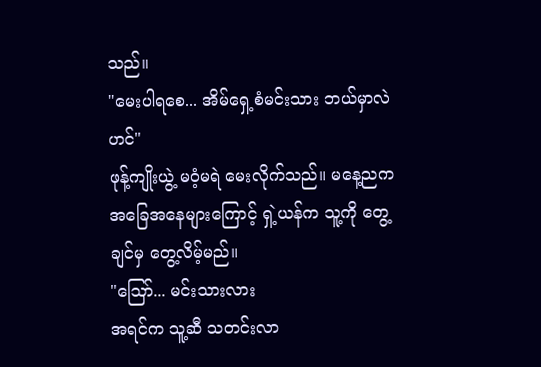သည်။
"မေးပါရစေ... အိမ်ရှေ့စံမင်းသား ဘယ်မှာလဲဟင်"
ဖုန့်ကျိုးယွဲ့ မဝံ့မရဲ မေးလိုက်သည်။ မနေ့ညက အခြေအနေများကြောင့် ရှဲ့ယန်က သူ့ကို တွေ့ချင်မှ တွေ့လိမ့်မည်။
"ဪ... မင်းသားလား
အရင်က သူ့ဆီ သတင်းလာ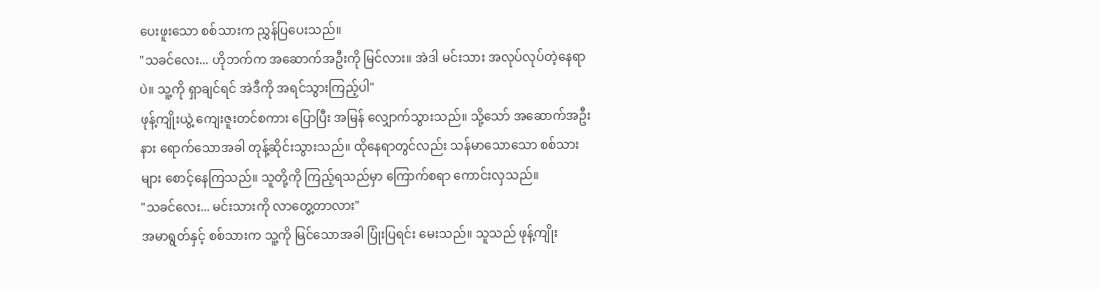ပေးဖူးသော စစ်သားက ညွှန်ပြပေးသည်။
"သခင်လေး... ဟိုဘက်က အဆောက်အဦးကို မြင်လား။ အဲဒါ မင်းသား အလုပ်လုပ်တဲ့နေရာပဲ။ သူ့ကို ရှာချင်ရင် အဲဒီကို အရင်သွားကြည့်ပါ"
ဖုန့်ကျိုးယွဲ့ ကျေးဇူးတင်စကား ပြောပြီး အမြန် လျှောက်သွားသည်။ သို့သော် အဆောက်အဦးနား ရောက်သောအခါ တုန့်ဆိုင်းသွားသည်။ ထိုနေရာတွင်လည်း သန်မာသောသော စစ်သားများ စောင့်နေကြသည်။ သူတို့ကို ကြည့်ရသည်မှာ ကြောက်စရာ ကောင်းလှသည်။
"သခင်လေး... မင်းသားကို လာတွေ့တာလား"
အမာရွတ်နှင့် စစ်သားက သူ့ကို မြင်သောအခါ ပြုံးပြရင်း မေးသည်။ သူသည် ဖုန့်ကျိုး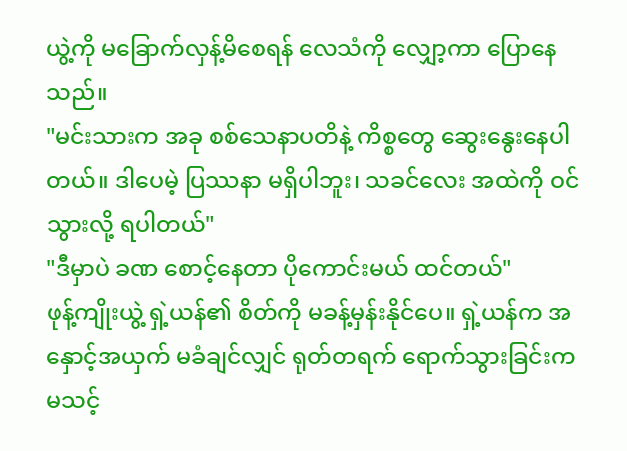ယွဲ့ကို မခြောက်လှန့်မိစေရန် လေသံကို လျှော့ကာ ပြောနေသည်။
"မင်းသားက အခု စစ်သေနာပတိနဲ့ ကိစ္စတွေ ဆွေးနွေးနေပါတယ်။ ဒါပေမဲ့ ပြဿနာ မရှိပါဘူး၊ သခင်လေး အထဲကို ဝင်သွားလို့ ရပါတယ်"
"ဒီမှာပဲ ခဏ စောင့်နေတာ ပိုကောင်းမယ် ထင်တယ်"
ဖုန့်ကျိုးယွဲ့ ရှဲ့ယန်၏ စိတ်ကို မခန့်မှန်းနိုင်ပေ။ ရှဲ့ယန်က အနှောင့်အယှက် မခံချင်လျှင် ရုတ်တရက် ရောက်သွားခြင်းက မသင့်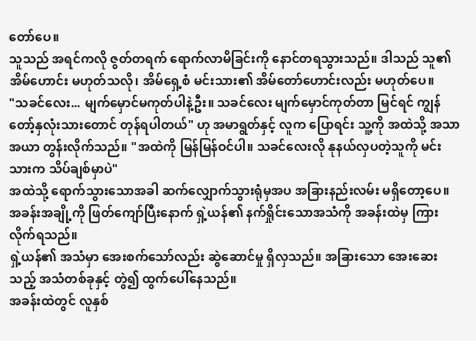တော်ပေ။
သူသည် အရင်ကလို ဇွတ်တရက် ရောက်လာမိခြင်းကို နောင်တရသွားသည်။ ဒါသည် သူ၏ အိမ်ဟောင်း မဟုတ်သလို၊ အိမ်ရှေ့စံ မင်းသား၏ အိမ်တော်ဟောင်းလည်း မဟုတ်ပေ။
"သခင်လေး... မျက်မှောင်မကုတ်ပါနဲ့ဦး။ သခင်လေး မျက်မှောင်ကုတ်တာ မြင်ရင် ကျွန်တော့်နှလုံးသားတောင် တုန်ရပါတယ်" ဟု အမာရွတ်နှင့် လူက ပြောရင်း သူ့ကို အထဲသို့ အသာအယာ တွန်းလိုက်သည်။ "အထဲကို မြန်မြန်ဝင်ပါ။ သခင်လေးလို နုနယ်လှပတဲ့သူကို မင်းသားက သိပ်ချစ်မှာပဲ"
အထဲသို့ ရောက်သွားသောအခါ ဆက်လျှောက်သွားရုံမှအပ အခြားနည်းလမ်း မရှိတော့ပေ။ အခန်းအချို့ကို ဖြတ်ကျော်ပြီးနောက် ရှဲ့ယန်၏ နက်ရှိုင်းသောအသံကို အခန်းထဲမှ ကြားလိုက်ရသည်။
ရှဲ့ယန်၏ အသံမှာ အေးစက်သော်လည်း ဆွဲဆောင်မှု ရှိလှသည်။ အခြားသော အေးဆေးသည့် အသံတစ်ခုနှင့် တွဲ၍ ထွက်ပေါ်နေသည်။
အခန်းထဲတွင် လူနှစ်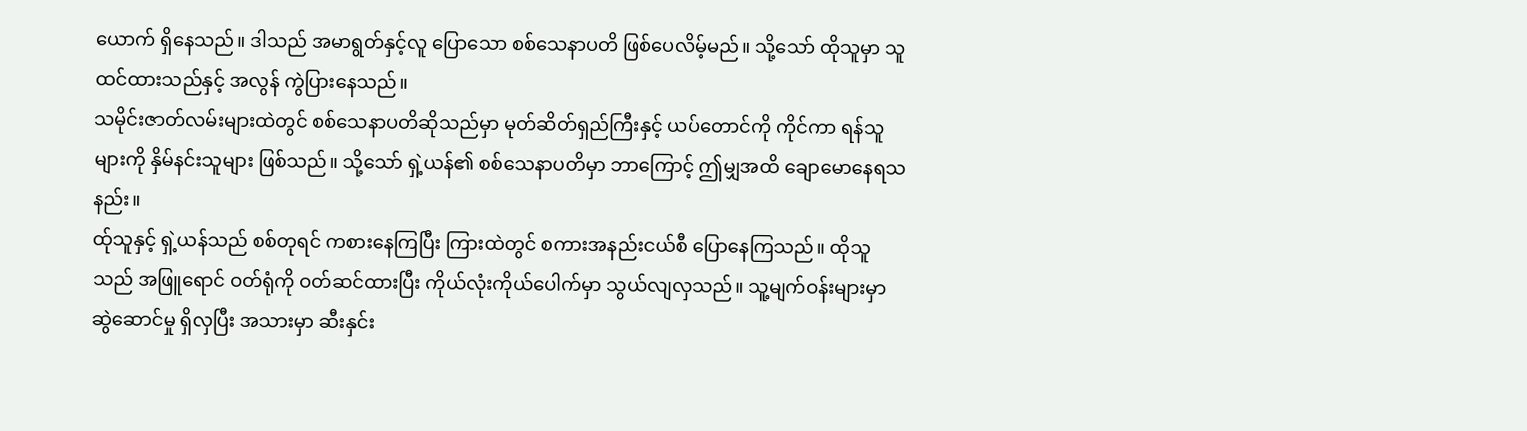ယောက် ရှိနေသည်။ ဒါသည် အမာရွတ်နှင့်လူ ပြောသော စစ်သေနာပတိ ဖြစ်ပေလိမ့်မည်။ သို့သော် ထိုသူမှာ သူ ထင်ထားသည်နှင့် အလွန် ကွဲပြားနေသည်။
သမိုင်းဇာတ်လမ်းများထဲတွင် စစ်သေနာပတိဆိုသည်မှာ မုတ်ဆိတ်ရှည်ကြီးနှင့် ယပ်တောင်ကို ကိုင်ကာ ရန်သူများကို နှိမ်နင်းသူများ ဖြစ်သည်။ သို့သော် ရှဲ့ယန်၏ စစ်သေနာပတိမှာ ဘာကြောင့် ဤမျှအထိ ချောမောနေရသနည်း။
ထ်ုသူနှင့် ရှဲ့ယန်သည် စစ်တုရင် ကစားနေကြပြီး ကြားထဲတွင် စကားအနည်းငယ်စီ ပြောနေကြသည်။ ထိုသူသည် အဖြူရောင် ဝတ်ရုံကို ဝတ်ဆင်ထားပြီး ကိုယ်လုံးကိုယ်ပေါက်မှာ သွယ်လျလှသည်။ သူ့မျက်ဝန်းများမှာ ဆွဲဆောင်မှု ရှိလှပြီး အသားမှာ ဆီးနှင်း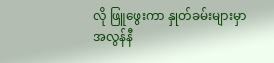လို ဖြူဖွေးကာ နှုတ်ခမ်းများမှာ အလွန်နီ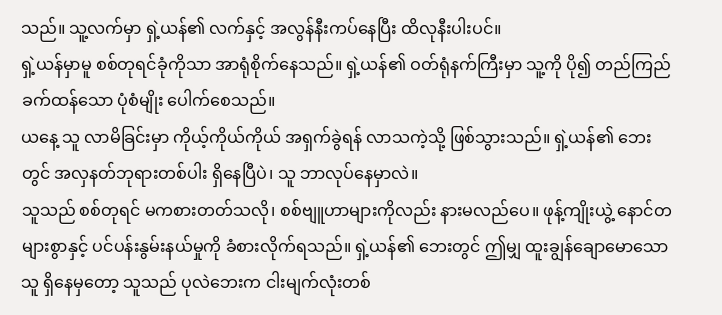သည်။ သူ့လက်မှာ ရှဲ့ယန်၏ လက်နှင့် အလွန်နီးကပ်နေပြီး ထိလုနီးပါးပင်။
ရှဲ့ယန်မှာမူ စစ်တုရင်ခုံကိုသာ အာရုံစိုက်နေသည်။ ရှဲ့ယန်၏ ဝတ်ရုံနက်ကြီးမှာ သူ့ကို ပို၍ တည်ကြည်ခက်ထန်သော ပုံစံမျိုး ပေါက်စေသည်။
ယနေ့ သူ လာမိခြင်းမှာ ကိုယ့်ကိုယ်ကိုယ် အရှက်ခွဲရန် လာသကဲ့သို့ ဖြစ်သွားသည်။ ရှဲ့ယန်၏ ဘေးတွင် အလှနတ်ဘုရားတစ်ပါး ရှိနေပြီပဲ၊ သူ ဘာလုပ်နေမှာလဲ။
သူသည် စစ်တုရင် မကစားတတ်သလို၊ စစ်ဗျူဟာများကိုလည်း နားမလည်ပေ။ ဖုန့်ကျိုးယွဲ့ နောင်တများစွာနှင့် ပင်ပန်းနွမ်းနယ်မှုကို ခံစားလိုက်ရသည်။ ရှဲ့ယန်၏ ဘေးတွင် ဤမျှ ထူးချွန်ချောမောသောသူ ရှိနေမှတော့ သူသည် ပုလဲဘေးက ငါးမျက်လုံးတစ်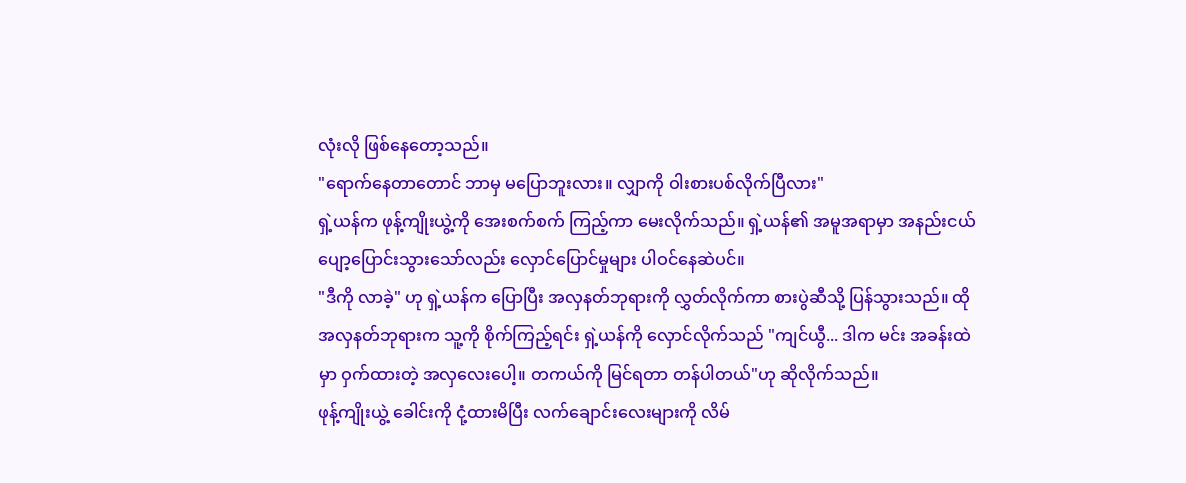လုံးလို ဖြစ်နေတော့သည်။
"ရောက်နေတာတောင် ဘာမှ မပြောဘူးလား။ လျှာကို ဝါးစားပစ်လိုက်ပြီလား"
ရှဲ့ယန်က ဖုန့်ကျိုးယွဲ့ကို အေးစက်စက် ကြည့်ကာ မေးလိုက်သည်။ ရှဲ့ယန်၏ အမူအရာမှာ အနည်းငယ် ပျော့ပြောင်းသွားသော်လည်း လှောင်ပြောင်မှုများ ပါဝင်နေဆဲပင်။
"ဒီကို လာခဲ့" ဟု ရှဲ့ယန်က ပြောပြီး အလှနတ်ဘုရားကို လွှတ်လိုက်ကာ စားပွဲဆီသို့ ပြန်သွားသည်။ ထိုအလှနတ်ဘုရားက သူ့ကို စိုက်ကြည့်ရင်း ရှဲ့ယန်ကို လှောင်လိုက်သည် "ကျင်ယွီ... ဒါက မင်း အခန်းထဲမှာ ဝှက်ထားတဲ့ အလှလေးပေါ့။ တကယ်ကို မြင်ရတာ တန်ပါတယ်"ဟု ဆိုလိုက်သည်။
ဖုန့်ကျိုးယွဲ့ ခေါင်းကို ငုံ့ထားမိပြီး လက်ချောင်းလေးများကို လိမ်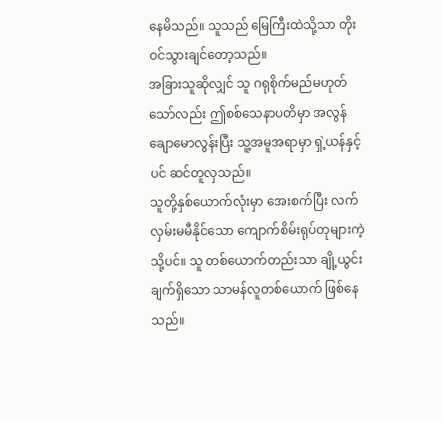နေမိသည်။ သူသည် မြေကြီးထဲသို့သာ တိုးဝင်သွားချင်တော့သည်။
အခြားသူဆိုလျှင် သူ ဂရုစိုက်မည်မဟုတ်သော်လည်း ဤစစ်သေနာပတိမှာ အလွန်ချောမောလွန်းပြီး သူ့အမူအရာမှာ ရှဲ့ယန်နှင့်ပင် ဆင်တူလှသည်။
သူတို့နှစ်ယောက်လုံးမှာ အေးစက်ပြီး လက်လှမ်းမမီနိုင်သော ကျောက်စိမ်းရုပ်တုများကဲ့သို့ပင်။ သူ တစ်ယောက်တည်းသာ ချို့ယွင်းချက်ရှိသော သာမန်လူတစ်ယောက် ဖြစ်နေသည်။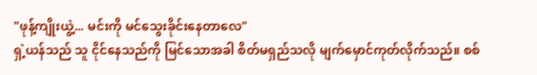"ဖုန့်ကျိုးယွဲ့... မင်းကို မင်သွေးခိုင်းနေတာလေ"
ရှဲ့ယန်သည် သူ ငိုင်နေသည်ကို မြင်သောအခါ စိတ်မရှည်သလို မျက်မှောင်ကုတ်လိုက်သည်။ စစ်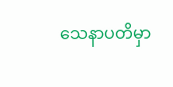သေနာပတိမှာ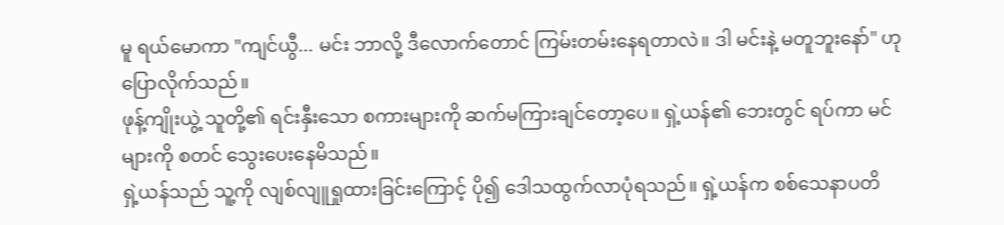မူ ရယ်မောကာ "ကျင်ယွီ... မင်း ဘာလို့ ဒီလောက်တောင် ကြမ်းတမ်းနေရတာလဲ။ ဒါ မင်းနဲ့ မတူဘူးနော်" ဟု ပြောလိုက်သည်။
ဖုန့်ကျိုးယွဲ့ သူတို့၏ ရင်းနှီးသော စကားများကို ဆက်မကြားချင်တော့ပေ။ ရှဲ့ယန်၏ ဘေးတွင် ရပ်ကာ မင်များကို စတင် သွေးပေးနေမိသည်။
ရှဲ့ယန်သည် သူ့ကို လျစ်လျူရှုထားခြင်းကြောင့် ပို၍ ဒေါသထွက်လာပုံရသည်။ ရှဲ့ယန်က စစ်သေနာပတိ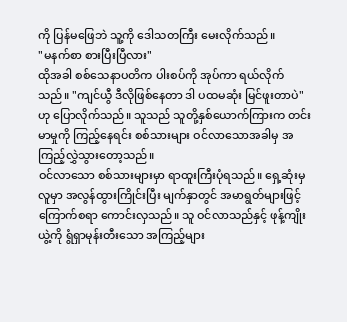ကို ပြန်မဖြေဘဲ သူ့ကို ဒေါသတကြီး မေးလိုက်သည်။
"မနက်စာ စားပြီးပြီလား"
ထိုအခါ စစ်သေနာပတိက ပါးစပ်ကို အုပ်ကာ ရယ်လိုက်သည်။ "ကျင်ယွီ ဒီလိုဖြစ်နေတာ ဒါ ပထမဆုံး မြင်ဖူးတာပဲ" ဟု ပြောလိုက်သည်။ သူသည် သူတို့နှစ်ယောက်ကြားက တင်းမာမှုကို ကြည့်နေရင်း စစ်သားများ ဝင်လာသောအခါမှ အကြည့်လွှဲသွားတော့သည်။
ဝင်လာသော စစ်သားများမှာ ရာထူးကြီးပုံရသည်။ ရှေ့ဆုံးမှလူမှာ အလွန်ထွားကြိုင်းပြီး မျက်နှာတွင် အမာရွတ်များဖြင့် ကြောက်စရာ ကောင်းလှသည်။ သူ ဝင်လာသည်နှင့် ဖုန့်ကျိုးယွဲ့ကို ရွံရှာမုန်းတီးသော အကြည့်များ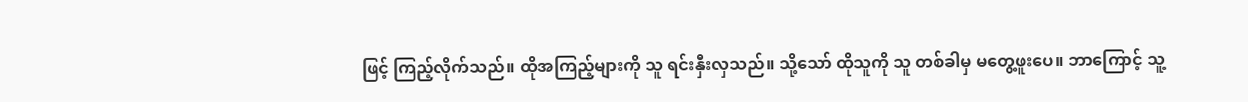ဖြင့် ကြည့်လိုက်သည်။ ထိုအကြည့်များကို သူ ရင်းနှီးလှသည်။ သို့သော် ထိုသူကို သူ တစ်ခါမှ မတွေ့ဖူးပေ။ ဘာကြောင့် သူ့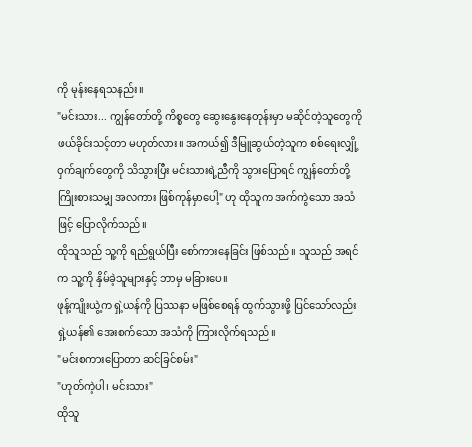ကို မုန်းနေရသနည်း။
"မင်းသား... ကျွန်တော်တို့ ကိစ္စတွေ ဆွေးနွေးနေတုန်းမှာ မဆိုင်တဲ့သူတွေကို ဖယ်ခိုင်းသင့်တာ မဟုတ်လား။ အကယ်၍ ဒီမြူဆွယ်တဲ့သူက စစ်ရေးလျှို့ဝှက်ချက်တွေကို သိသွားပြီး မင်းသားရဲ့ညီကို သွားပြောရင် ကျွန်တော်တို့ ကြိုးစားသမျှ အလကား ဖြစ်ကုန်မှာပေါ့" ဟု ထိုသူက အက်ကွဲသော အသံဖြင့် ပြောလိုက်သည်။
ထိုသူသည် သူ့ကို ရည်ရွယ်ပြီး စော်ကားနေခြင်း ဖြစ်သည်။ သူသည် အရင်က သူ့ကို နှိမ်ခဲ့သူများနှင့် ဘာမှ မခြားပေ။
ဖုန့်ကျိုးယွဲ့က ရှဲ့ယန်ကို ပြဿနာ မဖြစ်စေရန် ထွက်သွားဖို့ ပြင်သော်လည်း ရှဲ့ယန်၏ အေးစက်သော အသံကို ကြားလိုက်ရသည်။
"မင်းစကားပြောတာ ဆင်ခြင်စမ်း"
"ဟုတ်ကဲ့ပါ၊ မင်းသား"
ထိုသူ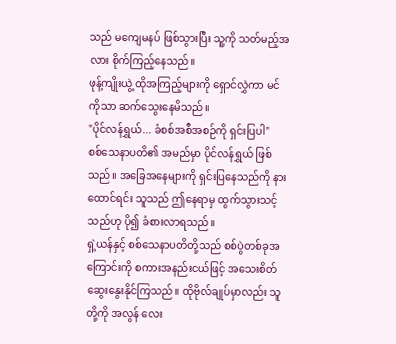သည် မကျေမနပ် ဖြစ်သွားပြီး သူ့ကို သတ်မည့်အလား စိုက်ကြည့်နေသည်။
ဖုန့်ကျိုးယွဲ့ ထိုအကြည့်များကို ရှောင်လွှဲကာ မင်ကိုသာ ဆက်သွေးနေမိသည်။
"ပိုင်လန်ရွှယ်... ခံစစ်အစီအစဉ်ကို ရှင်းပြပါ"
စစ်သေနာပတိ၏ အမည်မှာ ပိုင်လန်ရွှယ် ဖြစ်သည်။ အခြေအနေများကို ရှင်းပြနေသည်ကို နားထောင်ရင်း သူသည် ဤနေရာမှ ထွက်သွားသင့်သည်ဟု ပို၍ ခံစားလာရသည်။
ရှဲ့ယန်နှင့် စစ်သေနာပတိတို့သည် စစ်ပွဲတစ်ခုအကြောင်းကို စကားအနည်းငယ်ဖြင့် အသေးစိတ် ဆွေးနွေးနိုင်ကြသည်။ ထိုဗိုလ်ချုပ်မှာလည်း သူတို့ကို အလွန် လေး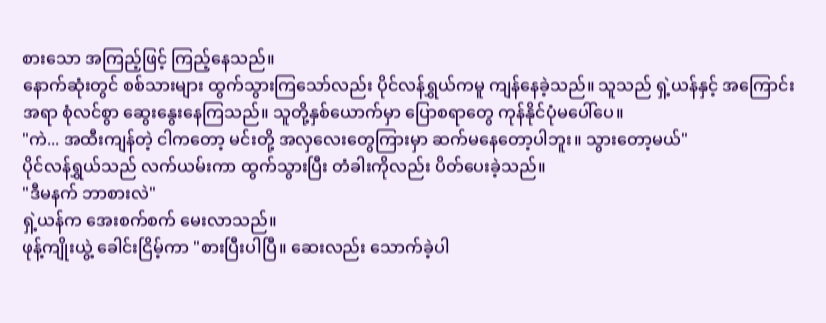စားသော အကြည့်ဖြင့် ကြည့်နေသည်။
နောက်ဆုံးတွင် စစ်သားများ ထွက်သွားကြသော်လည်း ပိုင်လန်ရွှယ်ကမူ ကျန်နေခဲ့သည်။ သူသည် ရှဲ့ယန်နှင့် အကြောင်းအရာ စုံလင်စွာ ဆွေးနွေးနေကြသည်။ သူတို့နှစ်ယောက်မှာ ပြောစရာတွေ ကုန်နိုင်ပုံမပေါ်ပေ။
"ကဲ... အထီးကျန်တဲ့ ငါကတော့ မင်းတို့ အလှလေးတွေကြားမှာ ဆက်မနေတော့ပါဘူး။ သွားတော့မယ်"
ပိုင်လန်ရွှယ်သည် လက်ယမ်းကာ ထွက်သွားပြီး တံခါးကိုလည်း ပိတ်ပေးခဲ့သည်။
"ဒီမနက် ဘာစားလဲ"
ရှဲ့ယန်က အေးစက်စက် မေးလာသည်။
ဖုန့်ကျိုးယွဲ့ ခေါင်းငြိမ့်ကာ "စားပြီးပါပြီ။ ဆေးလည်း သောက်ခဲ့ပါ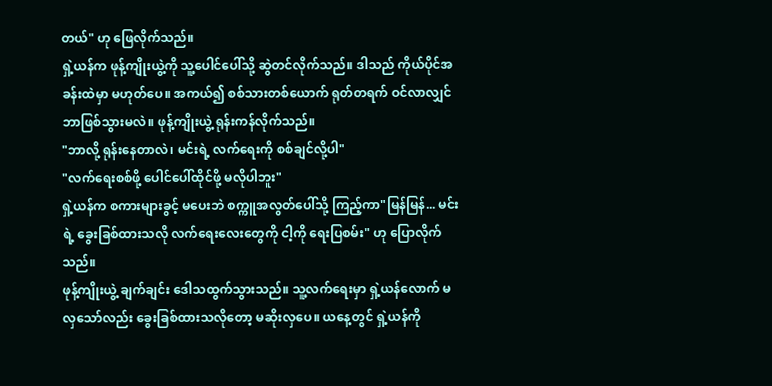တယ်" ဟု ဖြေလိုက်သည်။
ရှဲ့ယန်က ဖုန့်ကျိုးယွဲ့ကို သူ့ပေါင်ပေါ်သို့ ဆွဲတင်လိုက်သည်။ ဒါသည် ကိုယ်ပိုင်အခန်းထဲမှာ မဟုတ်ပေ။ အကယ်၍ စစ်သားတစ်ယောက် ရုတ်တရက် ဝင်လာလျှင် ဘာဖြစ်သွားမလဲ။ ဖုန့်ကျိုးယွဲ့ ရုန်းကန်လိုက်သည်။
"ဘာလို့ ရုန်းနေတာလဲ၊ မင်းရဲ့ လက်ရေးကို စစ်ချင်လို့ပါ"
"လက်ရေးစစ်ဖို့ ပေါင်ပေါ်ထိုင်ဖို့ မလိုပါဘူး"
ရှဲ့ယန်က စကားများခွင့် မပေးဘဲ စက္ကူအလွတ်ပေါ်သို့ ကြည့်ကာ"မြန်မြန်... မင်းရဲ့ ခွေးခြစ်ထားသလို လက်ရေးလေးတွေကို ငါ့ကို ရေးပြစမ်း" ဟု ပြောလိုက်သည်။
ဖုန့်ကျိုးယွဲ့ ချက်ချင်း ဒေါသထွက်သွားသည်။ သူ့လက်ရေးမှာ ရှဲ့ယန်လောက် မလှသော်လည်း ခွေးခြစ်ထားသလိုတော့ မဆိုးလှပေ။ ယနေ့တွင် ရှဲ့ယန်ကို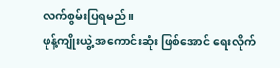လက်စွမ်းပြရမည်။
ဖုန့်ကျိုးယွဲ့ အကောင်းဆုံး ဖြစ်အောင် ရေးလိုက်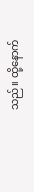သည်။ ထို့နောက်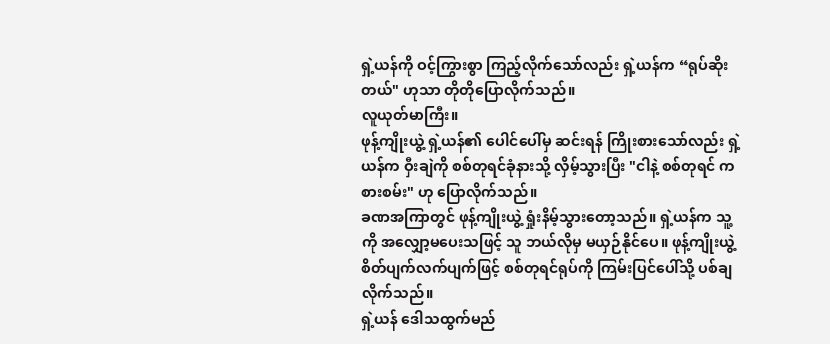ရှဲ့ယန်ကို ဝင့်ကြွားစွာ ကြည့်လိုက်သော်လည်း ရှဲ့ယန်က “ရုပ်ဆိုးတယ်" ဟုသာ တိုတိုပြောလိုက်သည်။
လူယုတ်မာကြီး။
ဖုန့်ကျိုးယွဲ့ ရှဲ့ယန်၏ ပေါင်ပေါ်မှ ဆင်းရန် ကြိုးစားသော်လည်း ရှဲ့ယန်က ဝှီးချဲကို စစ်တုရင်ခုံနားသို့ လှိမ့်သွားပြီး "ငါနဲ့ စစ်တုရင် ကစားစမ်း" ဟု ပြောလိုက်သည်။
ခဏအကြာတွင် ဖုန့်ကျိုးယွဲ့ ရှုံးနိမ့်သွားတော့သည်။ ရှဲ့ယန်က သူ့ကို အလျှော့မပေးသဖြင့် သူ ဘယ်လိုမှ မယှဉ်နိုင်ပေ။ ဖုန့်ကျိုးယွဲ့ စိတ်ပျက်လက်ပျက်ဖြင့် စစ်တုရင်ရုပ်ကို ကြမ်းပြင်ပေါ်သို့ ပစ်ချလိုက်သည်။
ရှဲ့ယန် ဒေါသထွက်မည်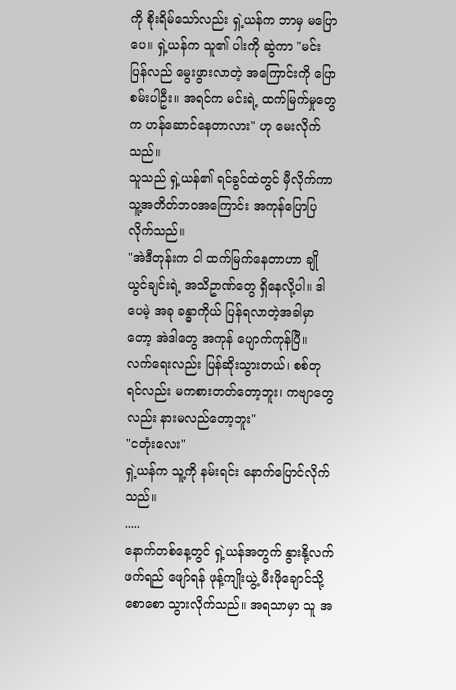ကို စိုးရိမ်သော်လည်း ရှဲ့ယန်က ဘာမှ မပြောပေ။ ရှဲ့ယန်က သူ၏ ပါးကို ဆွဲကာ "မင်း ပြန်လည် မွေးဖွားလာတဲ့ အကြောင်းကို ပြောစမ်းပါဦး။ အရင်က မင်းရဲ့ ထက်မြက်မှုတွေက ဟန်ဆောင်နေတာလား" ဟု မေးလိုက်သည်။
သူသည် ရှဲ့ယန်၏ ရင်ခွင်ထဲတွင် မှီလိုက်ကာ သူ့အတိတ်ဘဝအကြောင်း အကုန်ပြောပြလိုက်သည်။
"အဲဒီတုန်းက ငါ ထက်မြက်နေတာဟာ ချိုယွင်ချင်းရဲ့ အသိဥာဏ်တွေ ရှိနေလို့ပါ။ ဒါပေမဲ့ အခု ခန္ဓာကိုယ် ပြန်ရလာတဲ့အခါမှာတော့ အဲဒါတွေ အကုန် ပျောက်ကုန်ပြီ။ လက်ရေးလည်း ပြန်ဆိုးသွားတယ်၊ စစ်တုရင်လည်း မကစားတတ်တော့ဘူး၊ ကဗျာတွေလည်း နားမလည်တော့ဘူး"
"ငတုံးလေး"
ရှဲ့ယန်က သူ့ကို နမ်းရင်း နောက်ပြောင်လိုက်သည်။
.....
နောက်တစ်နေ့တွင် ရှဲ့ယန်အတွက် နွားနို့လက်ဖက်ရည် ဖျော်ရန် ဖုန့်ကျိုးယွဲ့ မီးဖိုချောင်သို့ စောစော သွားလိုက်သည်။ အရသာမှာ သူ အ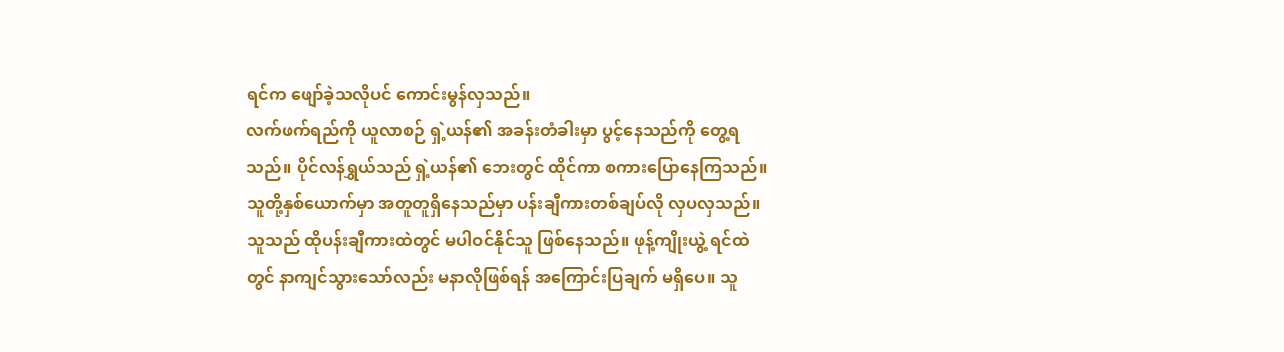ရင်က ဖျော်ခဲ့သလိုပင် ကောင်းမွန်လှသည်။
လက်ဖက်ရည်ကို ယူလာစဉ် ရှဲ့ယန်၏ အခန်းတံခါးမှာ ပွင့်နေသည်ကို တွေ့ရသည်။ ပိုင်လန်ရွှယ်သည် ရှဲ့ယန်၏ ဘေးတွင် ထိုင်ကာ စကားပြောနေကြသည်။ သူတို့နှစ်ယောက်မှာ အတူတူရှိနေသည်မှာ ပန်းချီကားတစ်ချပ်လို လှပလှသည်။
သူသည် ထိုပန်းချီကားထဲတွင် မပါဝင်နိုင်သူ ဖြစ်နေသည်။ ဖုန့်ကျိုးယွဲ့ ရင်ထဲတွင် နာကျင်သွားသော်လည်း မနာလိုဖြစ်ရန် အကြောင်းပြချက် မရှိပေ။ သူ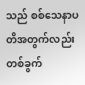သည် စစ်သေနာပတိအတွက်လည်း တစ်ခွက်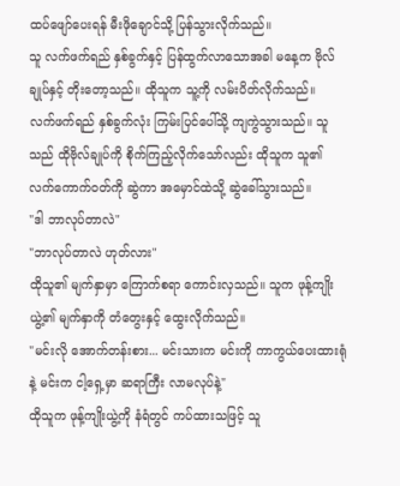ထပ်ဖျော်ပေးရန် မီးဖိုချောင်သို့ ပြန်သွားလိုက်သည်။
သူ လက်ဖက်ရည် နှစ်ခွက်နှင့် ပြန်ထွက်လာသောအခါ မနေ့က ဗိုလ်ချုပ်နှင့် တိုးတော့သည်။ ထိုသူက သူ့ကို လမ်းပိတ်လိုက်သည်။
လက်ဖက်ရည် နှစ်ခွက်လုံး ကြမ်းပြင်ပေါ်သို့ ကျကွဲသွားသည်။ သူသည် ထိုဗိုလ်ချုပ်ကို စိုက်ကြည့်လိုက်သော်လည်း ထိုသူက သူ၏ လက်ကောက်ဝတ်ကို ဆွဲကာ အမှောင်ထဲသို့ ဆွဲခေါ်သွားသည်။
"ဒါ ဘာလုပ်တာလဲ"
"ဘာလုပ်တာလဲ ဟုတ်လား"
ထိုသူ၏ မျက်နှာမှာ ကြောက်စရာ ကောင်းလှသည်။ သူက ဖုန့်ကျိုးယွဲ့၏ မျက်နှာကို တံတွေးနှင့် ထွေးလိုက်သည်။
"မင်းလို အောက်တန်းစား... မင်းသားက မင်းကို ကာကွယ်ပေးထားရုံနဲ့ မင်းက ငါ့ရှေ့မှာ ဆရာကြီး လာမလုပ်နဲ့"
ထိုသူက ဖုန့်ကျိုးယွဲ့ကို နံရံတွင် ကပ်ထားသဖြင့် သူ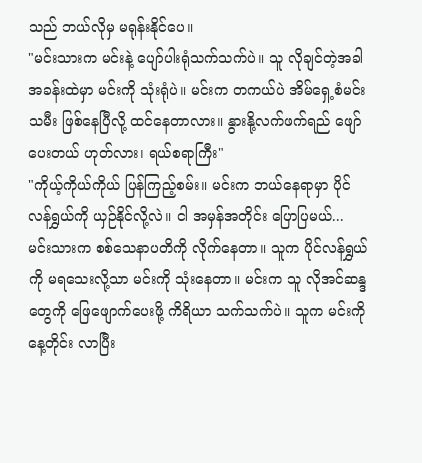သည် ဘယ်လိုမှ မရုန်းနိုင်ပေ။
"မင်းသားက မင်းနဲ့ ပျော်ပါးရုံသက်သက်ပဲ။ သူ လိုချင်တဲ့အခါ အခန်းထဲမှာ မင်းကို သုံးရုံပဲ။ မင်းက တကယ်ပဲ အိမ်ရှေ့စံမင်းသမီး ဖြစ်နေပြီလို့ ထင်နေတာလား။ နွားနို့လက်ဖက်ရည် ဖျော်ပေးတယ် ဟုတ်လား၊ ရယ်စရာကြီး"
"ကိုယ့်ကိုယ်ကိုယ် ပြန်ကြည့်စမ်း။ မင်းက ဘယ်နေရာမှာ ပိုင်လန်ရွှယ်ကို ယှဉ်နိုင်လို့လဲ။ ငါ အမှန်အတိုင်း ပြောပြမယ်... မင်းသားက စစ်သေနာပတိကို လိုက်နေတာ။ သူက ပိုင်လန်ရွှယ်ကို မရသေးလို့သာ မင်းကို သုံးနေတာ။ မင်းက သူ လိုအင်ဆန္ဒတွေကို ဖြေဖျောက်ပေးဖို့ ကိရိယာ သက်သက်ပဲ။ သူက မင်းကို နေ့တိုင်း လာပြီး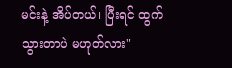မင်းနဲ့ အိပ်တယ်၊ ပြီးရင် ထွက်သွားတာပဲ မဟုတ်လား"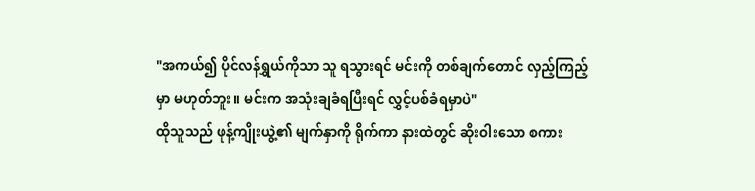"အကယ်၍ ပိုင်လန်ရွှယ်ကိုသာ သူ ရသွားရင် မင်းကို တစ်ချက်တောင် လှည့်ကြည့်မှာ မဟုတ်ဘူး။ မင်းက အသုံးချခံရပြီးရင် လွှင့်ပစ်ခံရမှာပဲ"
ထိုသူသည် ဖုန့်ကျိုးယွဲ့၏ မျက်နှာကို ရိုက်ကာ နားထဲတွင် ဆိုးဝါးသော စကား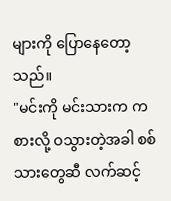များကို ပြောနေတော့သည်။
"မင်းကို မင်းသားက ကစားလို့ ဝသွားတဲ့အခါ စစ်သားတွေဆီ လက်ဆင့်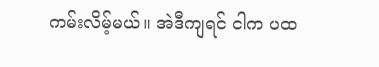ကမ်းလိမ့်မယ်။ အဲဒီကျရင် ငါက ပထ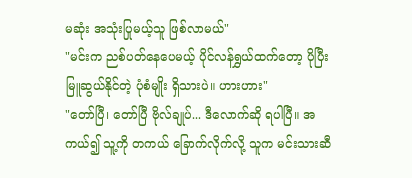မဆုံး အသုံးပြုမယ့်သူ ဖြစ်လာမယ်"
"မင်းက ညစ်ပတ်နေပေမယ့် ပိုင်လန်ရွှယ်ထက်တော့ ပိုပြီး မြူဆွယ်နိုင်တဲ့ ပုံစံမျိုး ရှိသားပဲ။ ဟားဟား"
"တော်ပြီ၊ တော်ပြီ ဗိုလ်ချုပ်... ဒီလောက်ဆို ရပါပြီ။ အကယ်၍ သူ့ကို တကယ် ခြောက်လိုက်လို့ သူက မင်းသားဆီ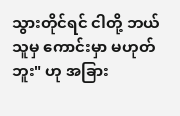သွားတိုင်ရင် ငါတို့ ဘယ်သူမှ ကောင်းမှာ မဟုတ်ဘူး" ဟု အခြား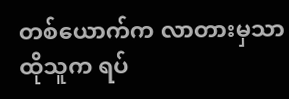တစ်ယောက်က လာတားမှသာ ထိုသူက ရပ်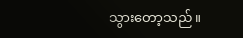သွားတော့သည်။